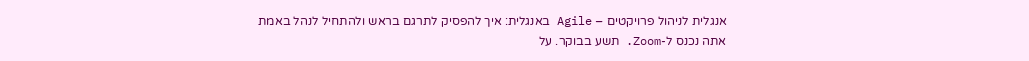אנגלית לניהול פרויקטים – Agile באנגלית: איך להפסיק לתרגם בראש ולהתחיל לנהל באמת
אתה נכנס ל-Zoom. תשע בבוקר. על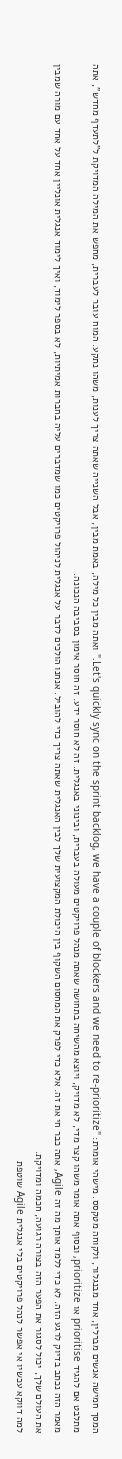המסך חמישה אנשים מברלין, אחד מבנגלור, ולקוחה מטקסס. מישהי אומרת: "Let's quickly sync on the sprint backlog, we have a couple of blockers and we need to re-prioritize." ואתה מבין כל מילה, באמת מבין, אבל השנייה שאתה צריך לענות, משהו נתקע. המוח עובר לעברית, מחפש את המילה המדויקת ל"לתעדף מחדש", אתה מתלבט אם להגיד prioritise או prioritize, ובסוף אתה אומר משהו קצר מדי, לא מדויק, ויוצא מהשיחה בתחושה שאתה מנהל פרויקטים מעולה בעברית, ובינוני באנגלית. זה לא חוסר ידע. זה חוסר אימון בסביבה הנכונה.
מאמר הזה נכתב בדיוק לרגע הזה. לא כדי ללמד אותך מה זה Agile, אתה כבר חי את זה. אלא כדי לפרק את המחסום השקוף בין היכולת המקצועית שלך לבין האנגלית שאתה צריך כדי להוביל. אנחנו הולכים לדבר על אנגלית לניהול פרויקטים כמו שמדברים עליה בחברות אמיתיות, לא בספר לימוד, ואיך לימוד אנגלית אונליין אחד על אחד עם מורה שמבין את העולם שלך, יכול לסגור את הפער הזה בצורה רגועה, חכמה ומדויקת.
למה דווקא עכשיו אי אפשר לנהל פרויקטים בלי אנגלית Agile שוטפת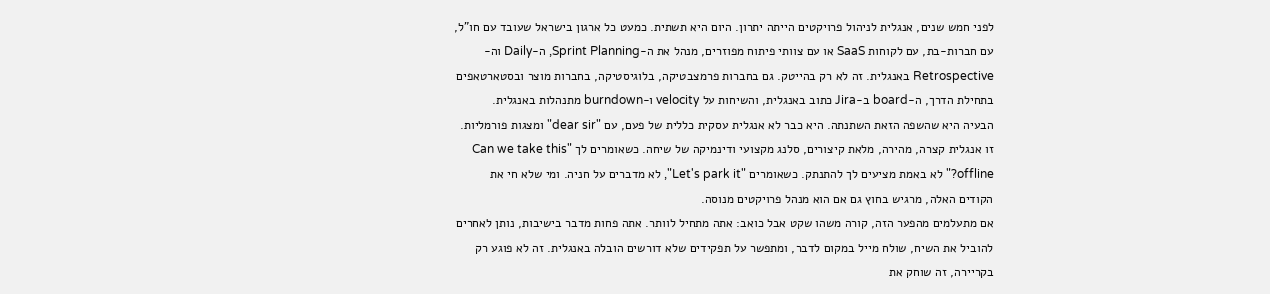לפני חמש שנים, אנגלית לניהול פרויקטים הייתה יתרון. היום היא תשתית. כמעט כל ארגון בישראל שעובד עם חו"ל, עם חברות-בת, עם לקוחות SaaS או עם צוותי פיתוח מפוזרים, מנהל את ה-Sprint Planning, ה-Daily וה-Retrospective באנגלית. זה לא רק בהייטק. גם בחברות פרמצבטיקה, בלוגיסטיקה, בחברות מוצר ובסטארטאפים בתחילת הדרך, ה-board ב-Jira כתוב באנגלית, והשיחות על velocity ו-burndown מתנהלות באנגלית.
הבעיה היא שהשפה הזאת השתנתה. היא כבר לא אנגלית עסקית כללית של פעם, עם "dear sir" ומצגות פורמליות. זו אנגלית קצרה, מהירה, מלאת קיצורים, סלנג מקצועי ודינמיקה של שיחה. כשאומרים לך "Can we take this offline?" לא באמת מציעים לך להתנתק. כשאומרים "Let's park it", לא מדברים על חניה. ומי שלא חי את הקודים האלה, מרגיש בחוץ גם אם הוא מנהל פרויקטים מנוסה.
אם מתעלמים מהפער הזה, קורה משהו שקט אבל כואב: אתה מתחיל לוותר. אתה פחות מדבר בישיבות, נותן לאחרים להוביל את השיח, שולח מייל במקום לדבר, ומתפשר על תפקידים שלא דורשים הובלה באנגלית. זה לא פוגע רק בקריירה, זה שוחק את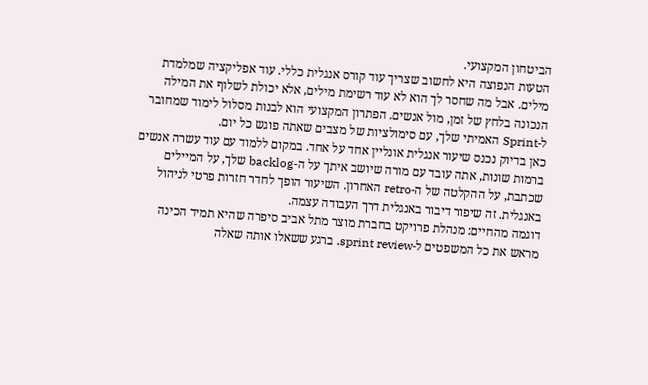הביטחון המקצועי.
הטעות הנפוצה היא לחשוב שצריך עוד קורס אנגלית כללי. עוד אפליקציה שמלמדת מילים. אבל מה שחסר לך הוא לא עוד רשימת מילים, אלא יכולת לשלוף את המילה הנכונה בלחץ של זמן, מול אנשים. הפתרון המקצועי הוא לבנות מסלול לימוד שמחובר ל-Sprint האמיתי שלך, עם סימולציות של מצבים שאתה פוגש כל יום.
כאן בדיוק נכנס שיעור אנגלית אונליין אחד על אחד. במקום ללמוד עם עוד עשרה אנשים ברמות שונות, אתה עובד עם מורה שיושב איתך על ה-backlog שלך, על המיילים שכתבת, על ההקלטה של ה-retro האחרון. השיעור הופך לחדר חזרות פרטי לניהול באנגלית. זה שיפור דיבור באנגלית דרך העבודה עצמה.
דוגמה מהחיים: מנהלת פרויקט בחברת מוצר מתל אביב סיפרה שהיא תמיד הכינה מראש את כל המשפטים ל-sprint review. ברגע ששאלו אותה שאלה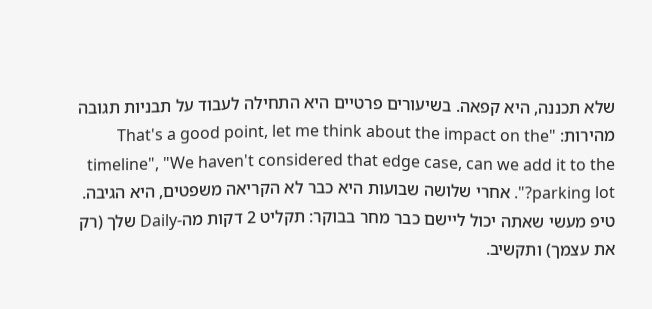שלא תכננה, היא קפאה. בשיעורים פרטיים היא התחילה לעבוד על תבניות תגובה מהירות: "That's a good point, let me think about the impact on the timeline", "We haven't considered that edge case, can we add it to the parking lot?". אחרי שלושה שבועות היא כבר לא הקריאה משפטים, היא הגיבה.
טיפ מעשי שאתה יכול ליישם כבר מחר בבוקר: תקליט 2 דקות מה-Daily שלך (רק את עצמך) ותקשיב.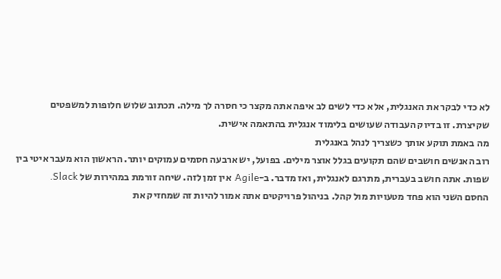לא כדי לבקר את האנגלית, אלא כדי לשים לב איפה אתה מקצר כי חסרה לך מילה. תכתוב שלוש חלופות למשפטים שקיצרת. זו בדיוק העבודה שעושים בלימוד אנגלית בהתאמה אישית.
מה באמת תוקע אותך כשצריך לנהל באנגלית
רוב האנשים חושבים שהם תקועים בגלל אוצר מילים. בפועל, יש ארבעה חסמים עמוקים יותר. הראשון הוא מעבר איטי בין שפות. אתה חושב בעברית, מתרגם לאנגלית, ואז מדבר. ב-Agile אין זמן לזה. שיחה זורמת במהירות של Slack.
החסם השני הוא פחד מטעויות מול קהל. בניהול פרויקטים אתה אמור להיות זה שמחזיק את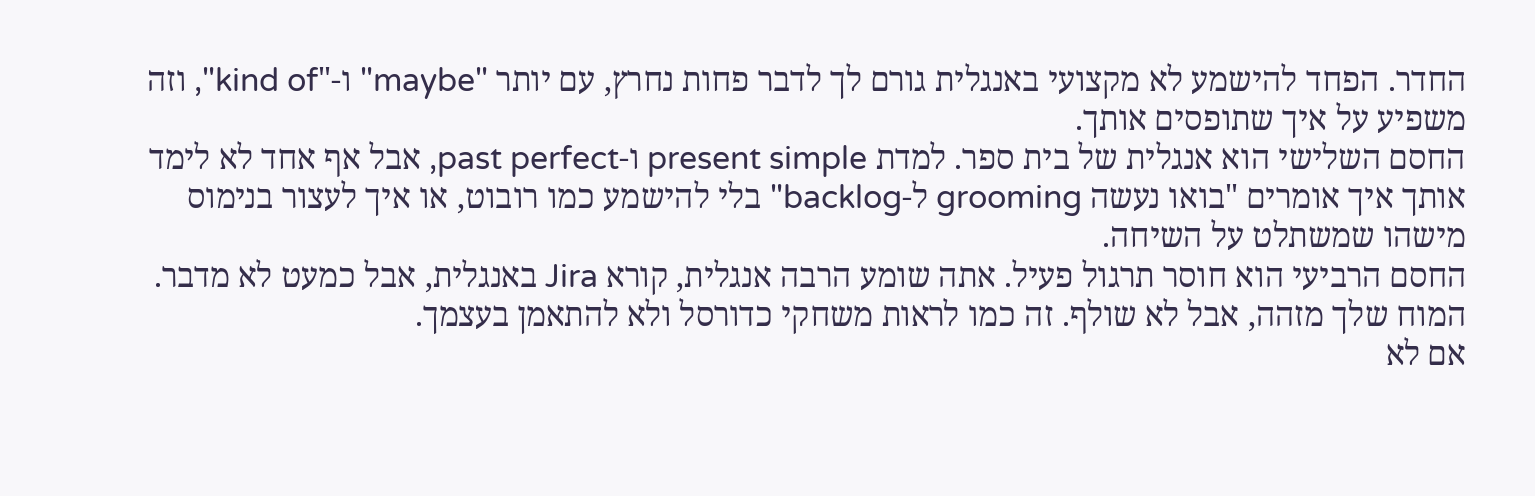החדר. הפחד להישמע לא מקצועי באנגלית גורם לך לדבר פחות נחרץ, עם יותר "maybe" ו-"kind of", וזה משפיע על איך שתופסים אותך.
החסם השלישי הוא אנגלית של בית ספר. למדת present simple ו-past perfect, אבל אף אחד לא לימד אותך איך אומרים "בואו נעשה grooming ל-backlog" בלי להישמע כמו רובוט, או איך לעצור בנימוס מישהו שמשתלט על השיחה.
החסם הרביעי הוא חוסר תרגול פעיל. אתה שומע הרבה אנגלית, קורא Jira באנגלית, אבל כמעט לא מדבר. המוח שלך מזהה, אבל לא שולף. זה כמו לראות משחקי כדורסל ולא להתאמן בעצמך.
אם לא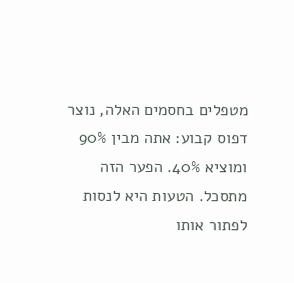מטפלים בחסמים האלה, נוצר דפוס קבוע: אתה מבין 90% ומוציא 40%. הפער הזה מתסכל. הטעות היא לנסות לפתור אותו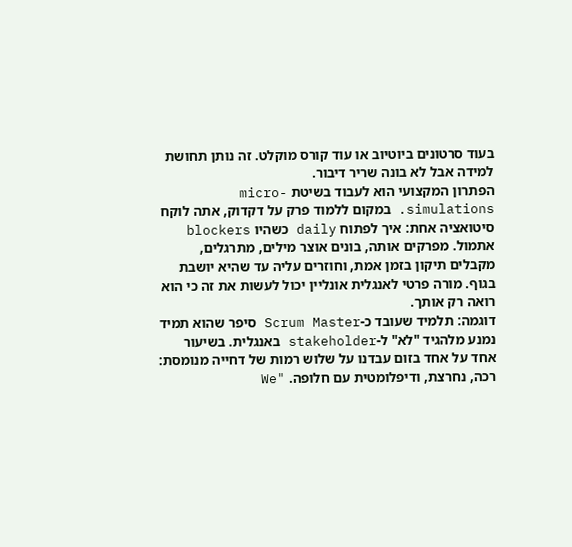בעוד סרטונים ביוטיוב או עוד קורס מוקלט. זה נותן תחושת למידה אבל לא בונה שריר דיבור.
הפתרון המקצועי הוא לעבוד בשיטת micro-simulations. במקום ללמוד פרק על דקדוק, אתה לוקח סיטואציה אחת: איך לפתוח daily כשהיו blockers אתמול. מפרקים אותה, בונים אוצר מילים, מתרגלים, מקבלים תיקון בזמן אמת, וחוזרים עליה עד שהיא יושבת בגוף. מורה פרטי לאנגלית אונליין יכול לעשות את זה כי הוא רואה רק אותך.
דוגמה: תלמיד שעובד כ-Scrum Master סיפר שהוא תמיד נמנע מלהגיד "לא" ל-stakeholder באנגלית. בשיעור אחד על אחד בזום עבדנו על שלוש רמות של דחייה מנומסת: רכה, נחרצת, ודיפלומטית עם חלופה. "We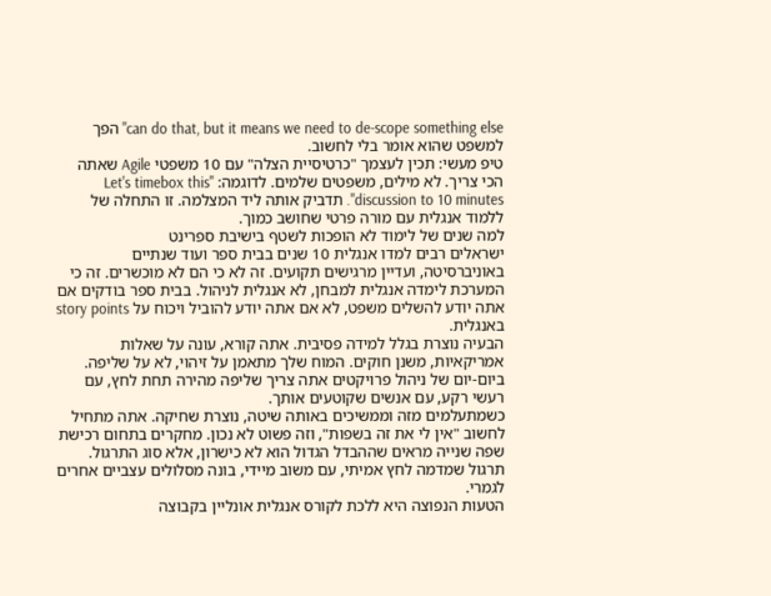can do that, but it means we need to de-scope something else" הפך למשפט שהוא אומר בלי לחשוב.
טיפ מעשי: תכין לעצמך "כרטיסיית הצלה" עם 10 משפטי Agile שאתה הכי צריך. לא מילים, משפטים שלמים. לדוגמה: "Let's timebox this discussion to 10 minutes". תדביק אותה ליד המצלמה. זו התחלה של ללמוד אנגלית עם מורה פרטי שחושב כמוך.
למה שנים של לימוד לא הופכות לשטף בישיבת ספרינט
ישראלים רבים למדו אנגלית 10 שנים בבית ספר ועוד שנתיים באוניברסיטה, ועדיין מרגישים תקועים. זה לא כי הם לא מוכשרים. זה כי המערכת לימדה אנגלית למבחן, לא אנגלית לניהול. בבית ספר בודקים אם אתה יודע להשלים משפט, לא אם אתה יודע להוביל ויכוח על story points באנגלית.
הבעיה נוצרת בגלל למידה פסיבית. אתה קורא, עונה על שאלות אמריקאיות, משנן חוקים. המוח שלך מתאמן על זיהוי, לא על שליפה. ביום-יום של ניהול פרויקטים אתה צריך שליפה מהירה תחת לחץ, עם רעשי רקע, עם אנשים שקוטעים אותך.
כשמתעלמים מזה וממשיכים באותה שיטה, נוצרת שחיקה. אתה מתחיל לחשוב "אין לי את זה בשפות", וזה פשוט לא נכון. מחקרים בתחום רכישת שפה שנייה מראים שההבדל הגדול הוא לא כישרון, אלא סוג התרגול. תרגול שמדמה לחץ אמיתי, עם משוב מיידי, בונה מסלולים עצביים אחרים לגמרי.
הטעות הנפוצה היא ללכת לקורס אנגלית אונליין בקבוצה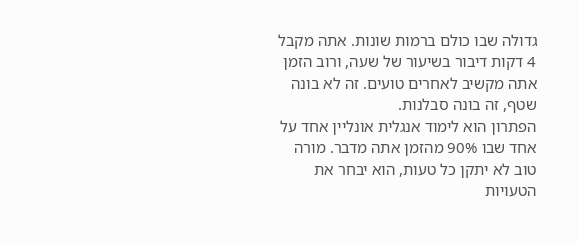גדולה שבו כולם ברמות שונות. אתה מקבל 4 דקות דיבור בשיעור של שעה, ורוב הזמן אתה מקשיב לאחרים טועים. זה לא בונה שטף, זה בונה סבלנות.
הפתרון הוא לימוד אנגלית אונליין אחד על אחד שבו 90% מהזמן אתה מדבר. מורה טוב לא יתקן כל טעות, הוא יבחר את הטעויות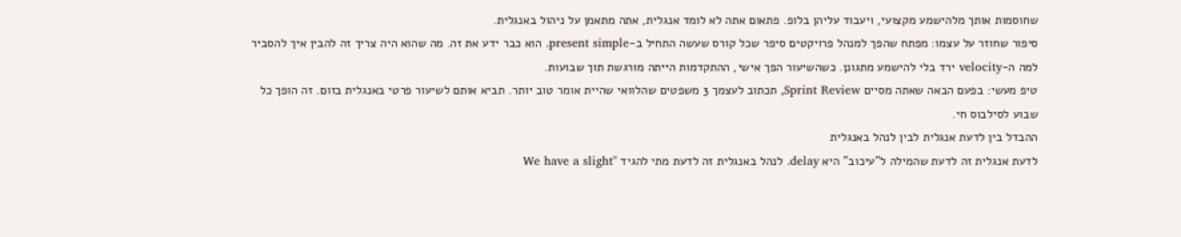שחוסמות אותך מלהישמע מקצועי, ויעבוד עליהן בלופ. פתאום אתה לא לומד אנגלית, אתה מתאמן על ניהול באנגלית.
סיפור שחוזר על עצמו: מפתח שהפך למנהל פרויקטים סיפר שכל קורס שעשה התחיל ב-present simple. הוא כבר ידע את זה. מה שהוא היה צריך זה להבין איך להסביר למה ה-velocity ירד בלי להישמע מתגונן. כשהשיעור הפך אישי, ההתקדמות הייתה מורגשת תוך שבועות.
טיפ מעשי: בפעם הבאה שאתה מסיים Sprint Review, תכתוב לעצמך 3 משפטים שהלוואי שהיית אומר טוב יותר. תביא אותם לשיעור פרטי באנגלית בזום. זה הופך כל שבוע לסילבוס חי.
ההבדל בין לדעת אנגלית לבין לנהל באנגלית
לדעת אנגלית זה לדעת שהמילה ל"עיכוב" היא delay. לנהל באנגלית זה לדעת מתי להגיד "We have a slight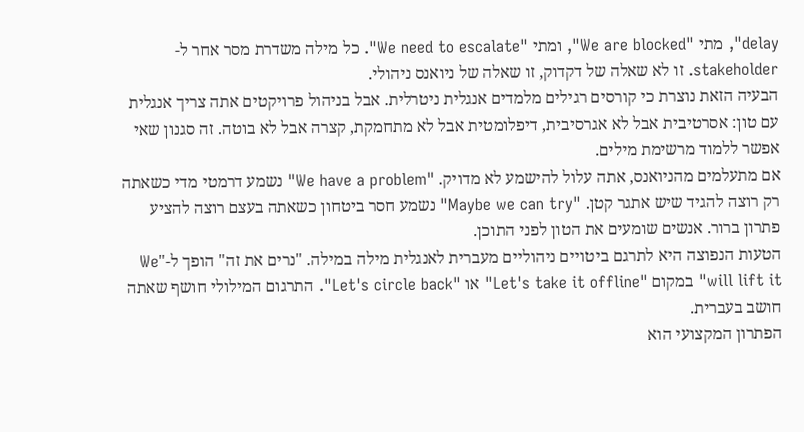delay", מתי "We are blocked", ומתי "We need to escalate". כל מילה משדרת מסר אחר ל-stakeholder. זו לא שאלה של דקדוק, זו שאלה של ניואנס ניהולי.
הבעיה הזאת נוצרת כי קורסים רגילים מלמדים אנגלית ניטרלית. אבל בניהול פרויקטים אתה צריך אנגלית עם טון: אסרטיבית אבל לא אגרסיבית, דיפלומטית אבל לא מתחמקת, קצרה אבל לא בוטה. זה סגנון שאי אפשר ללמוד מרשימת מילים.
אם מתעלמים מהניואנס, אתה עלול להישמע לא מדויק. "We have a problem" נשמע דרמטי מדי כשאתה רק רוצה להגיד שיש אתגר קטן. "Maybe we can try" נשמע חסר ביטחון כשאתה בעצם רוצה להציע פתרון ברור. אנשים שומעים את הטון לפני התוכן.
הטעות הנפוצה היא לתרגם ביטויים ניהוליים מעברית לאנגלית מילה במילה. "נרים את זה" הופך ל-"We will lift it" במקום "Let's take it offline" או "Let's circle back". התרגום המילולי חושף שאתה חושב בעברית.
הפתרון המקצועי הוא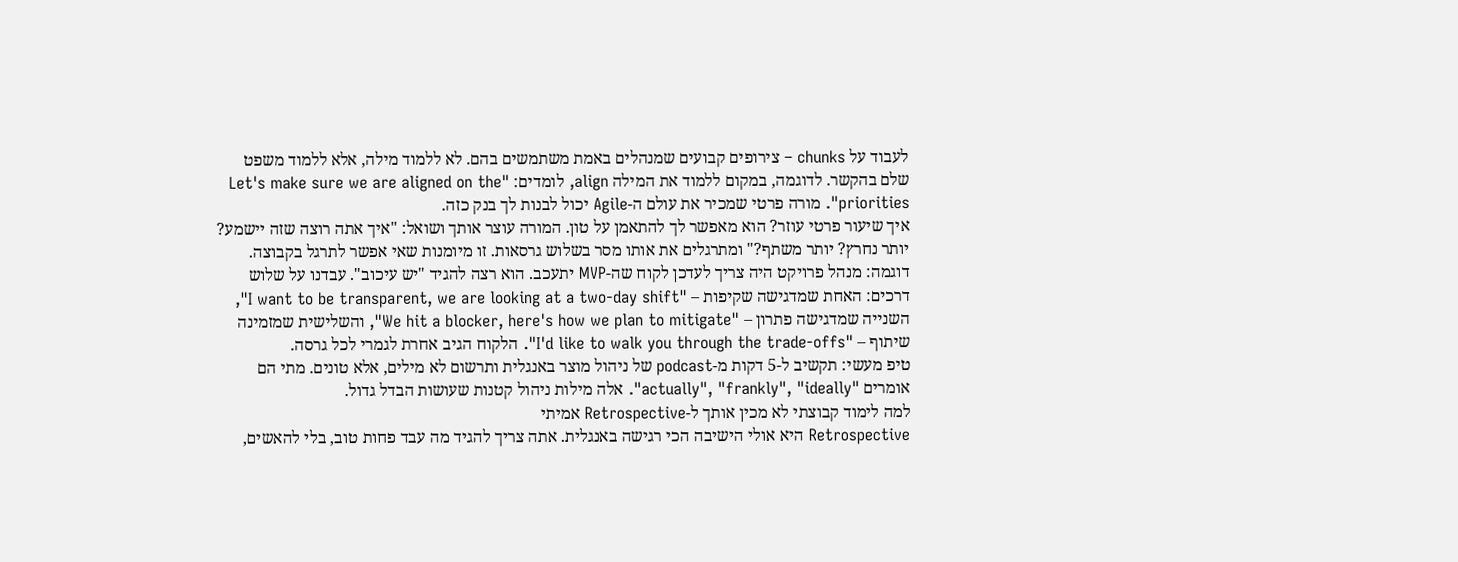לעבוד על chunks – צירופים קבועים שמנהלים באמת משתמשים בהם. לא ללמוד מילה, אלא ללמוד משפט שלם בהקשר. לדוגמה, במקום ללמוד את המילה align, לומדים: "Let's make sure we are aligned on the priorities". מורה פרטי שמכיר את עולם ה-Agile יכול לבנות לך בנק כזה.
איך שיעור פרטי עוזר? הוא מאפשר לך להתאמן על טון. המורה עוצר אותך ושואל: "איך אתה רוצה שזה יישמע? יותר נחרץ? יותר משתף?" ומתרגלים את אותו מסר בשלוש גרסאות. זו מיומנות שאי אפשר לתרגל בקבוצה.
דוגמה: מנהל פרויקט היה צריך לעדכן לקוח שה-MVP יתעכב. הוא רצה להגיד "יש עיכוב". עבדנו על שלוש דרכים: האחת שמדגישה שקיפות – "I want to be transparent, we are looking at a two-day shift", השנייה שמדגישה פתרון – "We hit a blocker, here's how we plan to mitigate", והשלישית שמזמינה שיתוף – "I'd like to walk you through the trade-offs". הלקוח הגיב אחרת לגמרי לכל גרסה.
טיפ מעשי: תקשיב ל-5 דקות מ-podcast של ניהול מוצר באנגלית ותרשום לא מילים, אלא טונים. מתי הם אומרים "actually", "frankly", "ideally". אלה מילות ניהול קטנות שעושות הבדל גדול.
למה לימוד קבוצתי לא מכין אותך ל-Retrospective אמיתי
Retrospective היא אולי הישיבה הכי רגישה באנגלית. אתה צריך להגיד מה עבד פחות טוב, בלי להאשים,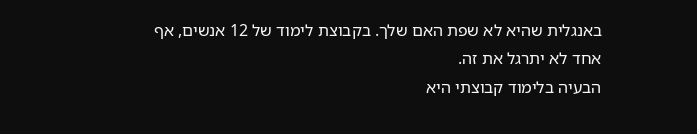באנגלית שהיא לא שפת האם שלך. בקבוצת לימוד של 12 אנשים, אף אחד לא יתרגל את זה.
הבעיה בלימוד קבוצתי היא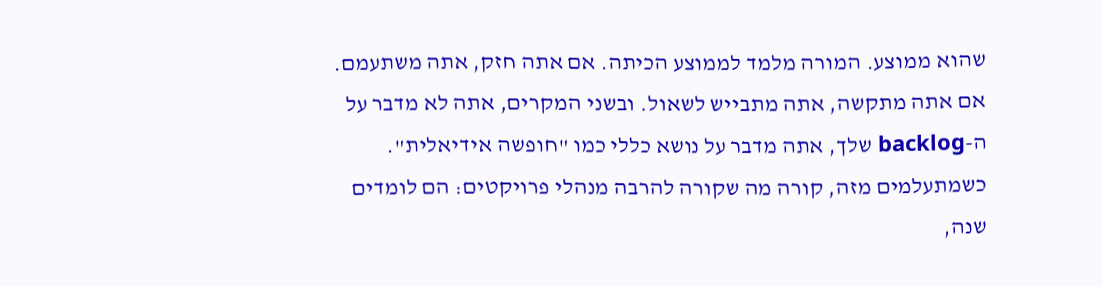שהוא ממוצע. המורה מלמד לממוצע הכיתה. אם אתה חזק, אתה משתעמם. אם אתה מתקשה, אתה מתבייש לשאול. ובשני המקרים, אתה לא מדבר על ה-backlog שלך, אתה מדבר על נושא כללי כמו "חופשה אידיאלית".
כשמתעלמים מזה, קורה מה שקורה להרבה מנהלי פרויקטים: הם לומדים שנה,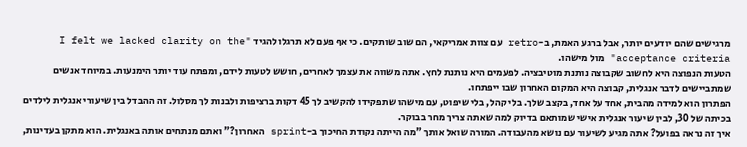מרגישים שהם יודעים יותר, אבל ברגע האמת, ב-retro עם צוות אמריקאי, הם שוב שותקים. כי אף פעם לא תרגלו להגיד "I felt we lacked clarity on the acceptance criteria" מול מישהו.
הטעות הנפוצה היא לחשוב שקבוצה נותנת מוטיבציה. לפעמים היא נותנת לחץ. אתה משווה את עצמך לאחרים, חושש לטעות לידם, ומפתח עוד יותר הימנעות. במיוחד אנשים שמתביישים לדבר אנגלית, קבוצה היא המקום האחרון שבו ייפתחו.
הפתרון הוא למידה מהבית, אחד על אחד, בקצב שלך. בלי קהל, בלי שיפוט, עם מישהו שתפקידו להקשיב לך 45 דקות ברציפות ולבנות לך מסלול. זה ההבדל בין שיעורי אנגלית לילדים בכיתה של 30, לבין שיעור אנגלית אישי שמותאם בדיוק למה שאתה צריך מחר בבוקר.
איך זה נראה בפועל? אתה מגיע לשיעור עם נושא מהעבודה. המורה שואל אותך "מה הייתה נקודת החיכוך ב-sprint האחרון?" ואתם מנתחים אותה באנגלית. הוא מתקן בעדינות,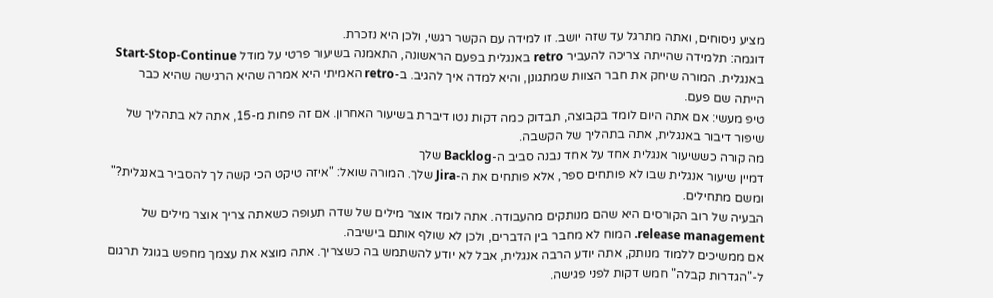מציע ניסוחים, ואתה מתרגל עד שזה יושב. זו למידה עם הקשר רגשי, ולכן היא נזכרת.
דוגמה: תלמידה שהייתה צריכה להעביר retro באנגלית בפעם הראשונה, התאמנה בשיעור פרטי על מודל Start-Stop-Continue באנגלית. המורה שיחק את חבר הצוות שמתגונן, והיא למדה איך להגיב. ב-retro האמיתי היא אמרה שהיא הרגישה שהיא כבר הייתה שם פעם.
טיפ מעשי: אם אתה היום לומד בקבוצה, תבדוק כמה דקות נטו דיברת בשיעור האחרון. אם זה פחות מ-15, אתה לא בתהליך של שיפור דיבור באנגלית, אתה בתהליך של הקשבה.
מה קורה כששיעור אנגלית אחד על אחד נבנה סביב ה-Backlog שלך
דמיין שיעור אנגלית שבו לא פותחים ספר, אלא פותחים את ה-Jira שלך. המורה שואל: "איזה טיקט הכי קשה לך להסביר באנגלית?" ומשם מתחילים.
הבעיה של רוב הקורסים היא שהם מנותקים מהעבודה. אתה לומד אוצר מילים של שדה תעופה כשאתה צריך אוצר מילים של release management. המוח לא מחבר בין הדברים, ולכן לא שולף אותם בישיבה.
אם ממשיכים ללמוד מנותק, אתה יודע הרבה אנגלית, אבל לא יודע להשתמש בה כשצריך. אתה מוצא את עצמך מחפש בגוגל תרגום ל-"הגדרות קבלה" חמש דקות לפני פגישה.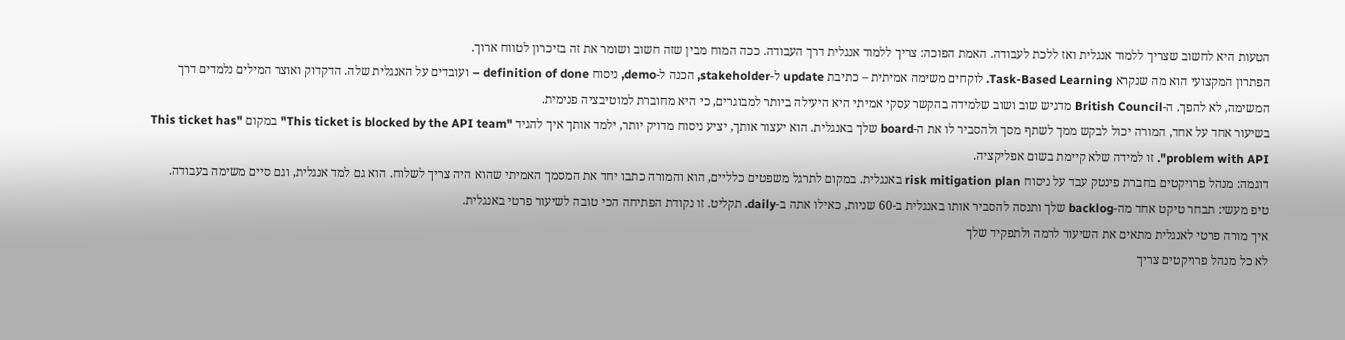הטעות היא לחשוב שצריך ללמוד אנגלית ואז ללכת לעבודה. האמת הפוכה: צריך ללמוד אנגלית דרך העבודה. ככה המוח מבין שזה חשוב ושומר את זה בזיכרון לטווח ארוך.
הפתרון המקצועי הוא מה שנקרא Task-Based Learning. לוקחים משימה אמיתית – כתיבת update ל-stakeholder, הכנה ל-demo, ניסוח definition of done – ועובדים על האנגלית שלה. הדקדוק ואוצר המילים נלמדים דרך המשימה, לא להפך. ה-British Council מדגיש שוב ושוב שלמידה בהקשר עסקי אמיתי היא היעילה ביותר למבוגרים, כי היא מחוברת למוטיבציה פנימית.
בשיעור אחד על אחד, המורה יכול לבקש ממך לשתף מסך ולהסביר לו את ה-board שלך באנגלית. הוא יעצור אותך, יציע ניסוח מדויק יותר, ילמד אותך איך להגיד "This ticket is blocked by the API team" במקום "This ticket has problem with API". זו למידה שלא קיימת בשום אפליקציה.
דוגמה: מנהל פרויקטים בחברת פינטק עבד על ניסוח risk mitigation plan באנגלית. במקום לתרגל משפטים כלליים, הוא והמורה כתבו יחד את המסמך האמיתי שהוא היה צריך לשלוח. הוא גם למד אנגלית, וגם סיים משימה בעבודה.
טיפ מעשי: תבחר טיקט אחד מה-backlog שלך ותנסה להסביר אותו באנגלית ב-60 שניות, כאילו אתה ב-daily. תקליט. זו נקודת הפתיחה הכי טובה לשיעור פרטי באנגלית.
איך מורה פרטי לאנגלית מתאים את השיעור לרמה ולתפקיד שלך
לא כל מנהל פרויקטים צריך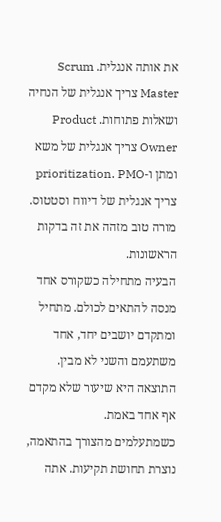את אותה אנגלית. Scrum Master צריך אנגלית של הנחיה ושאלות פתוחות. Product Owner צריך אנגלית של משא ומתן ו-prioritization. PMO צריך אנגלית של דיווח וסטטוס. מורה טוב מזהה את זה בדקות הראשונות.
הבעיה מתחילה כשקורס אחד מנסה להתאים לכולם. מתחיל ומתקדם יושבים יחד, אחד משתעמם והשני לא מבין. התוצאה היא שיעור שלא מקדם אף אחד באמת.
כשמתעלמים מהצורך בהתאמה, נוצרת תחושת תקיעות. אתה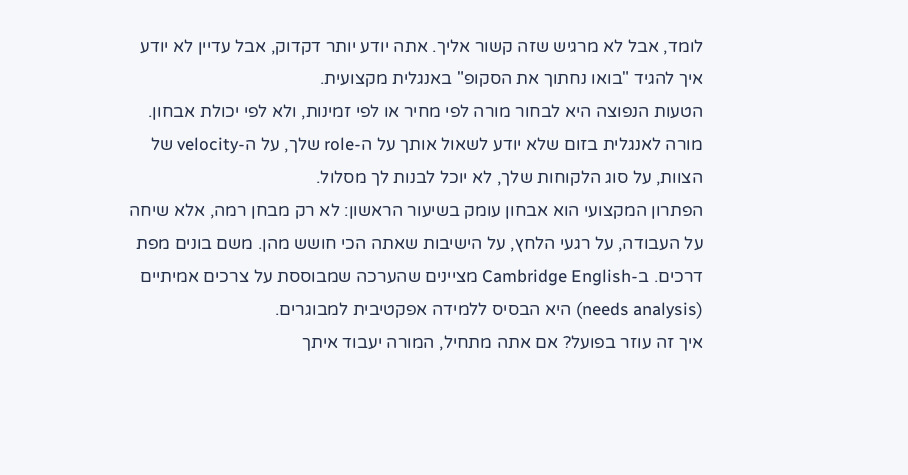לומד, אבל לא מרגיש שזה קשור אליך. אתה יודע יותר דקדוק, אבל עדיין לא יודע איך להגיד "בואו נחתוך את הסקופ" באנגלית מקצועית.
הטעות הנפוצה היא לבחור מורה לפי מחיר או לפי זמינות, ולא לפי יכולת אבחון. מורה לאנגלית בזום שלא יודע לשאול אותך על ה-role שלך, על ה-velocity של הצוות, על סוג הלקוחות שלך, לא יוכל לבנות לך מסלול.
הפתרון המקצועי הוא אבחון עומק בשיעור הראשון: לא רק מבחן רמה, אלא שיחה על העבודה, על רגעי הלחץ, על הישיבות שאתה הכי חושש מהן. משם בונים מפת דרכים. ב-Cambridge English מציינים שהערכה שמבוססת על צרכים אמיתיים (needs analysis) היא הבסיס ללמידה אפקטיבית למבוגרים.
איך זה עוזר בפועל? אם אתה מתחיל, המורה יעבוד איתך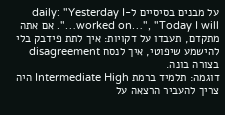על מבנים בסיסיים ל-daily: "Yesterday I worked on…", "Today I will…". אם אתה מתקדם, תעבדו על דקויות: איך לתת פידבק בלי להישמע שיפוטי, איך לנסח disagreement בצורה בונה.
דוגמה: תלמיד ברמת Intermediate High היה צריך להעביר הרצאה על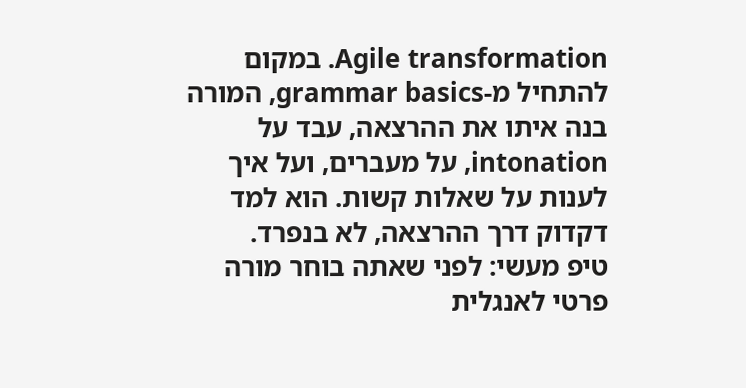Agile transformation. במקום להתחיל מ-grammar basics, המורה בנה איתו את ההרצאה, עבד על intonation, על מעברים, ועל איך לענות על שאלות קשות. הוא למד דקדוק דרך ההרצאה, לא בנפרד.
טיפ מעשי: לפני שאתה בוחר מורה פרטי לאנגלית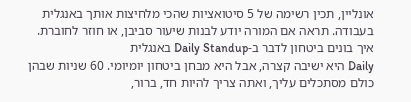אונליין, תכין רשימה של 5 סיטואציות שהכי מלחיצות אותך באנגלית בעבודה. תראה אם המורה יודע לבנות שיעור סביבן, או חוזר לחוברת.
איך בונים ביטחון לדבר ב-Daily Standup באנגלית
Daily היא ישיבה קצרה, אבל היא מבחן ביטחון יומיומי. 60 שניות שבהן כולם מסתכלים עליך, ואתה צריך להיות חד, ברור,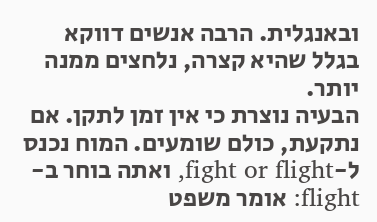ובאנגלית. הרבה אנשים דווקא בגלל שהיא קצרה, נלחצים ממנה יותר.
הבעיה נוצרת כי אין זמן לתקן. אם נתקעת, כולם שומעים. המוח נכנס ל-fight or flight, ואתה בוחר ב-flight: אומר משפט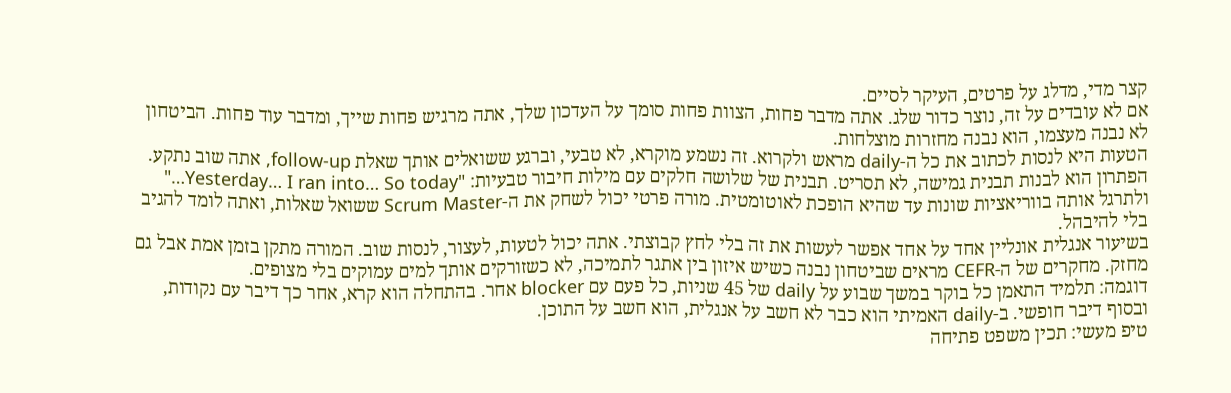קצר מדי, מדלג על פרטים, העיקר לסיים.
אם לא עובדים על זה, נוצר כדור שלג. אתה מדבר פחות, הצוות פחות סומך על העדכון שלך, אתה מרגיש פחות שייך, ומדבר עוד פחות. הביטחון לא נבנה מעצמו, הוא נבנה מחזרות מוצלחות.
הטעות היא לנסות לכתוב את כל ה-daily מראש ולקרוא. זה נשמע מוקרא, לא טבעי, וברגע ששואלים אותך שאלת follow-up, אתה שוב נתקע.
הפתרון הוא לבנות תבנית גמישה, לא תסריט. תבנית של שלושה חלקים עם מילות חיבור טבעיות: "Yesterday… I ran into… So today…" ולתרגל אותה בווריאציות שונות עד שהיא הופכת לאוטומטית. מורה פרטי יכול לשחק את ה-Scrum Master ששואל שאלות, ואתה לומד להגיב בלי להיבהל.
בשיעור אנגלית אונליין אחד על אחד אפשר לעשות את זה בלי לחץ קבוצתי. אתה יכול לטעות, לעצור, לנסות שוב. המורה מתקן בזמן אמת אבל גם מחזק. מחקרים של ה-CEFR מראים שביטחון נבנה כשיש איזון בין אתגר לתמיכה, לא כשזורקים אותך למים עמוקים בלי מצופים.
דוגמה: תלמיד התאמן כל בוקר במשך שבוע על daily של 45 שניות, כל פעם עם blocker אחר. בהתחלה הוא קרא, אחר כך דיבר עם נקודות, ובסוף דיבר חופשי. ב-daily האמיתי הוא כבר לא חשב על אנגלית, הוא חשב על התוכן.
טיפ מעשי: תכין משפט פתיחה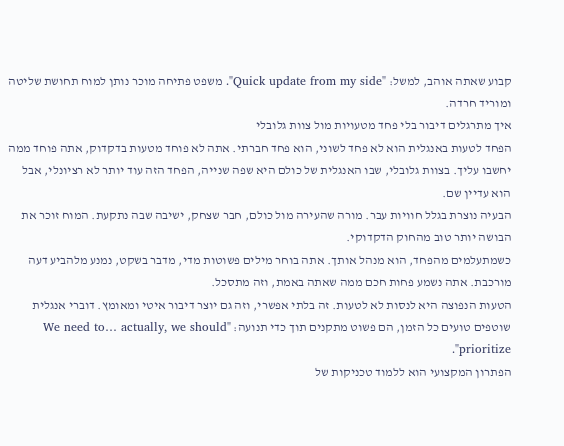קבוע שאתה אוהב, למשל: "Quick update from my side". משפט פתיחה מוכר נותן למוח תחושת שליטה ומוריד חרדה.
איך מתרגלים דיבור בלי פחד מטעויות מול צוות גלובלי
הפחד לטעות באנגלית הוא לא פחד לשוני, הוא פחד חברתי. אתה לא פוחד מטעות בדקדוק, אתה פוחד ממה יחשבו עליך. בצוות גלובלי, שבו האנגלית של כולם היא שפה שנייה, הפחד הזה עוד יותר לא רציונלי, אבל הוא עדיין שם.
הבעיה נוצרת בגלל חוויות עבר. מורה שהעירה מול כולם, חבר שצחק, ישיבה שבה נתקעת. המוח זוכר את הבושה יותר טוב מהחוק הדקדוקי.
כשמתעלמים מהפחד, הוא מנהל אותך. אתה בוחר מילים פשוטות מדי, מדבר בשקט, נמנע מלהביע דעה מורכבת. אתה נשמע פחות חכם ממה שאתה באמת, וזה מתסכל.
הטעות הנפוצה היא לנסות לא לטעות. זה בלתי אפשרי, וזה גם יוצר דיבור איטי ומאומץ. דוברי אנגלית שוטפים טועים כל הזמן, הם פשוט מתקנים תוך כדי תנועה: "We need to… actually, we should prioritize".
הפתרון המקצועי הוא ללמוד טכניקות של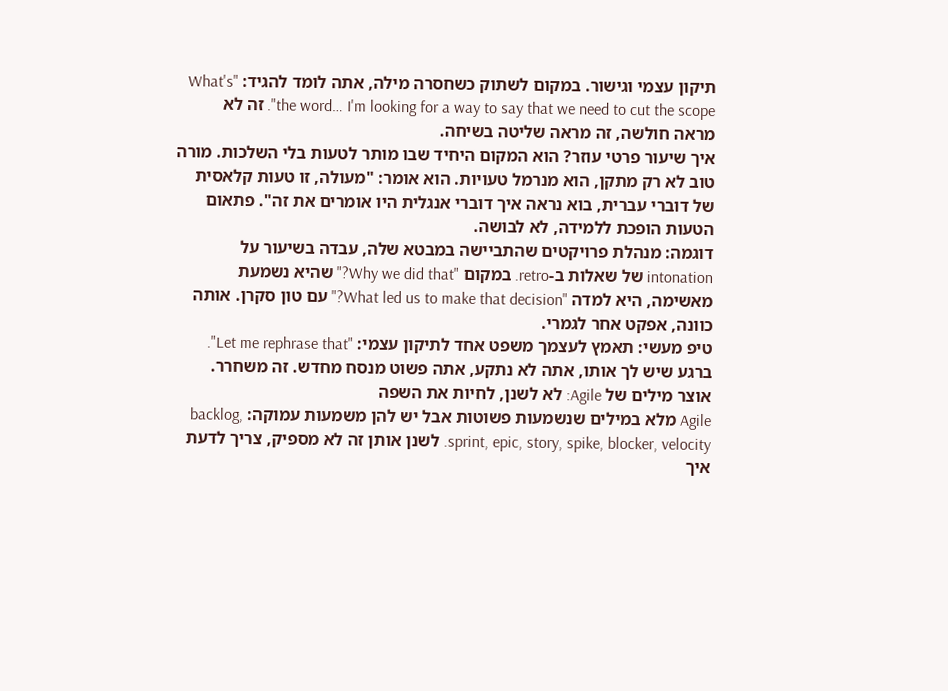תיקון עצמי וגישור. במקום לשתוק כשחסרה מילה, אתה לומד להגיד: "What's the word… I'm looking for a way to say that we need to cut the scope". זה לא מראה חולשה, זה מראה שליטה בשיחה.
איך שיעור פרטי עוזר? הוא המקום היחיד שבו מותר לטעות בלי השלכות. מורה טוב לא רק מתקן, הוא מנרמל טעויות. הוא אומר: "מעולה, זו טעות קלאסית של דוברי עברית, בוא נראה איך דוברי אנגלית היו אומרים את זה". פתאום הטעות הופכת ללמידה, לא לבושה.
דוגמה: מנהלת פרויקטים שהתביישה במבטא שלה, עבדה בשיעור על intonation של שאלות ב-retro. במקום "Why we did that?" שהיא נשמעת מאשימה, היא למדה "What led us to make that decision?" עם טון סקרן. אותה כוונה, אפקט אחר לגמרי.
טיפ מעשי: תאמץ לעצמך משפט אחד לתיקון עצמי: "Let me rephrase that". ברגע שיש לך אותו, אתה לא נתקע, אתה פשוט מנסח מחדש. זה משחרר.
אוצר מילים של Agile: לא לשנן, לחיות את השפה
Agile מלא במילים שנשמעות פשוטות אבל יש להן משמעות עמוקה: backlog, sprint, epic, story, spike, blocker, velocity. לשנן אותן זה לא מספיק, צריך לדעת איך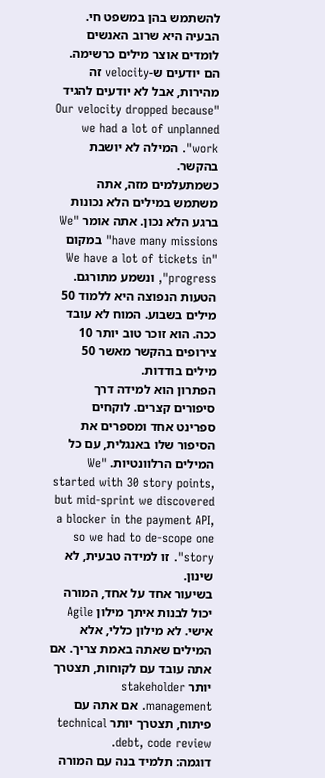להשתמש בהן במשפט חי.
הבעיה היא שרוב האנשים לומדים אוצר מילים כרשימה. הם יודעים ש-velocity זה מהירות, אבל לא יודעים להגיד "Our velocity dropped because we had a lot of unplanned work". המילה לא יושבת בהקשר.
כשמתעלמים מזה, אתה משתמש במילים הלא נכונות ברגע הלא נכון. אתה אומר "We have many missions" במקום "We have a lot of tickets in progress", ונשמע מתורגם.
הטעות הנפוצה היא ללמוד 50 מילים בשבוע. המוח לא עובד ככה. הוא זוכר טוב יותר 10 צירופים בהקשר מאשר 50 מילים בודדות.
הפתרון הוא למידה דרך סיפורים קצרים. לוקחים ספרינט אחד ומספרים את הסיפור שלו באנגלית, עם כל המילים הרלוונטיות. "We started with 30 story points, but mid-sprint we discovered a blocker in the payment API, so we had to de-scope one story". זו למידה טבעית, לא שינון.
בשיעור אחד על אחד, המורה יכול לבנות איתך מילון Agile אישי. לא מילון כללי, אלא המילים שאתה באמת צריך. אם אתה עובד עם לקוחות, תצטרך יותר stakeholder management. אם אתה עם פיתוח, תצטרך יותר technical debt, code review.
דוגמה: תלמיד בנה עם המורה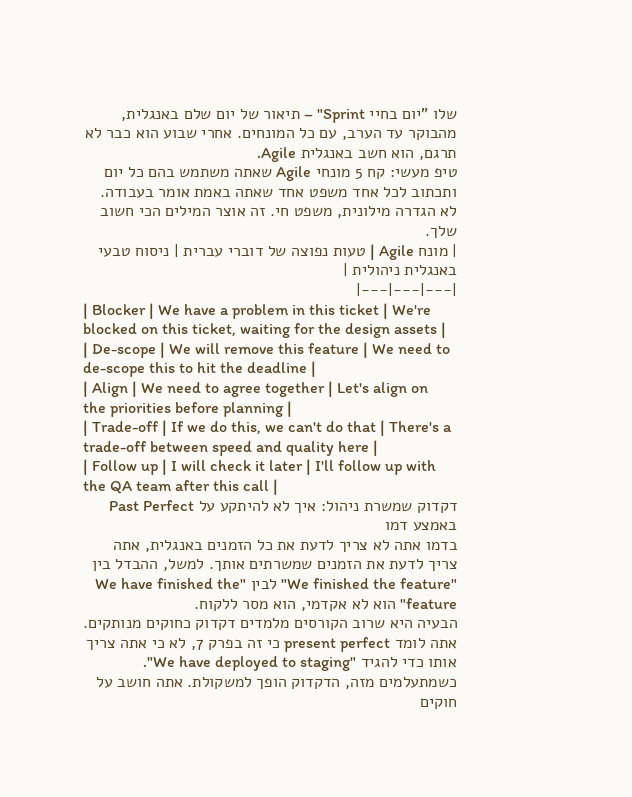שלו "יום בחיי Sprint" – תיאור של יום שלם באנגלית, מהבוקר עד הערב, עם כל המונחים. אחרי שבוע הוא כבר לא תרגם, הוא חשב באנגלית Agile.
טיפ מעשי: קח 5 מונחי Agile שאתה משתמש בהם כל יום ותכתוב לכל אחד משפט אחד שאתה באמת אומר בעבודה. לא הגדרה מילונית, משפט חי. זה אוצר המילים הכי חשוב שלך.
| מונח Agile | טעות נפוצה של דוברי עברית | ניסוח טבעי באנגלית ניהולית |
|---|---|---|
| Blocker | We have a problem in this ticket | We're blocked on this ticket, waiting for the design assets |
| De-scope | We will remove this feature | We need to de-scope this to hit the deadline |
| Align | We need to agree together | Let's align on the priorities before planning |
| Trade-off | If we do this, we can't do that | There's a trade-off between speed and quality here |
| Follow up | I will check it later | I'll follow up with the QA team after this call |
דקדוק שמשרת ניהול: איך לא להיתקע על Past Perfect באמצע דמו
בדמו אתה לא צריך לדעת את כל הזמנים באנגלית, אתה צריך לדעת את הזמנים שמשרתים אותך. למשל, ההבדל בין "We finished the feature" לבין "We have finished the feature" הוא לא אקדמי, הוא מסר ללקוח.
הבעיה היא שרוב הקורסים מלמדים דקדוק כחוקים מנותקים. אתה לומד present perfect כי זה בפרק 7, לא כי אתה צריך אותו כדי להגיד "We have deployed to staging".
כשמתעלמים מזה, הדקדוק הופך למשקולת. אתה חושב על חוקים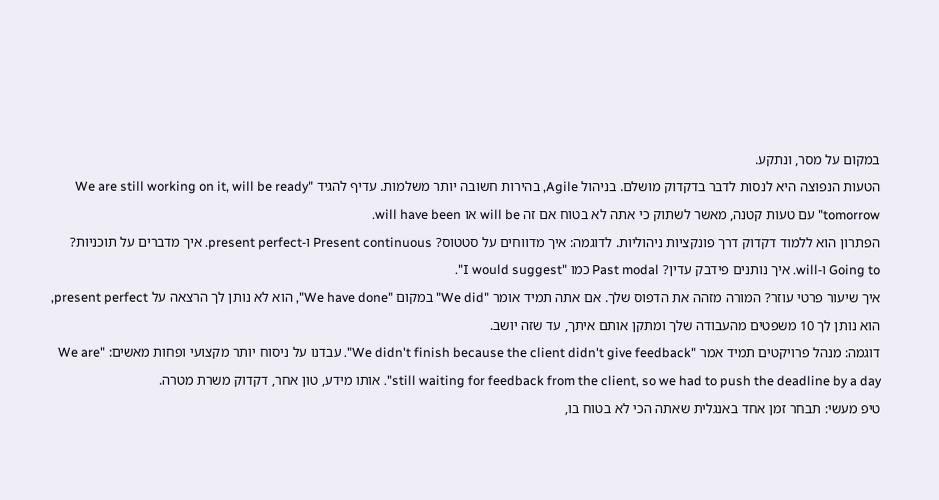במקום על מסר, ונתקע.
הטעות הנפוצה היא לנסות לדבר בדקדוק מושלם. בניהול Agile, בהירות חשובה יותר משלמות. עדיף להגיד "We are still working on it, will be ready tomorrow" עם טעות קטנה, מאשר לשתוק כי אתה לא בטוח אם זה will be או will have been.
הפתרון הוא ללמוד דקדוק דרך פונקציות ניהוליות. לדוגמה: איך מדווחים על סטטוס? Present continuous ו-present perfect. איך מדברים על תוכניות? Going to ו-will. איך נותנים פידבק עדין? Past modal כמו "I would suggest".
איך שיעור פרטי עוזר? המורה מזהה את הדפוס שלך. אם אתה תמיד אומר "We did" במקום "We have done", הוא לא נותן לך הרצאה על present perfect, הוא נותן לך 10 משפטים מהעבודה שלך ומתקן אותם איתך, עד שזה יושב.
דוגמה: מנהל פרויקטים תמיד אמר "We didn't finish because the client didn't give feedback". עבדנו על ניסוח יותר מקצועי ופחות מאשים: "We are still waiting for feedback from the client, so we had to push the deadline by a day". אותו מידע, טון אחר, דקדוק משרת מטרה.
טיפ מעשי: תבחר זמן אחד באנגלית שאתה הכי לא בטוח בו,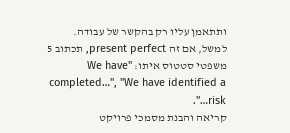ותתאמן עליו רק בהקשר של עבודה. למשל, אם זה present perfect, תכתוב 5 משפטי סטטוס איתו: "We have completed…", "We have identified a risk…".
קריאה והבנת מסמכי פרויקט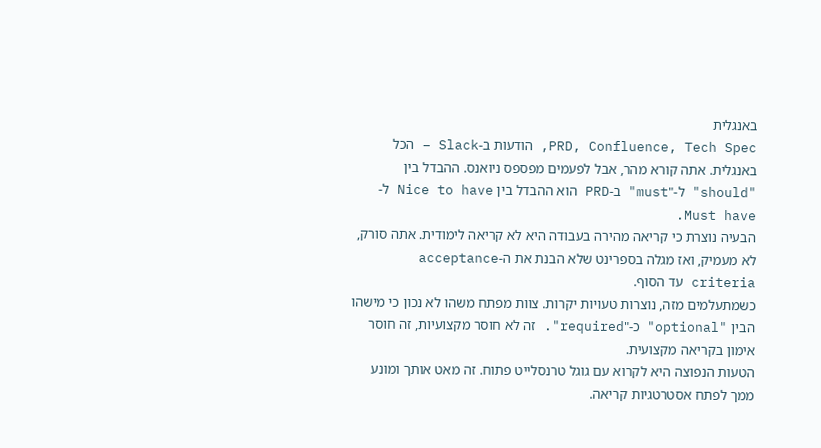באנגלית
PRD, Confluence, Tech Spec, הודעות ב-Slack – הכל באנגלית. אתה קורא מהר, אבל לפעמים מפספס ניואנס. ההבדל בין "should" ל-"must" ב-PRD הוא ההבדל בין Nice to have ל-Must have.
הבעיה נוצרת כי קריאה מהירה בעבודה היא לא קריאה לימודית. אתה סורק, לא מעמיק, ואז מגלה בספרינט שלא הבנת את ה-acceptance criteria עד הסוף.
כשמתעלמים מזה, נוצרות טעויות יקרות. צוות מפתח משהו לא נכון כי מישהו הבין "optional" כ-"required". זה לא חוסר מקצועיות, זה חוסר אימון בקריאה מקצועית.
הטעות הנפוצה היא לקרוא עם גוגל טרנסלייט פתוח. זה מאט אותך ומונע ממך לפתח אסטרטגיות קריאה.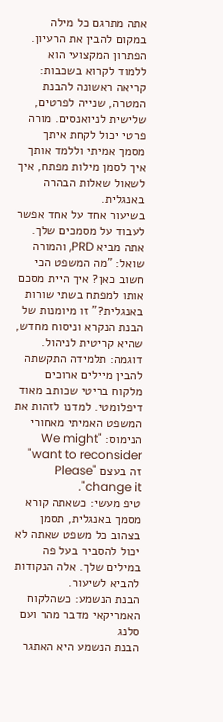אתה מתרגם כל מילה במקום להבין את הרעיון.
הפתרון המקצועי הוא ללמוד לקרוא בשכבות: קריאה ראשונה להבנת המטרה, שנייה לפרטים, שלישית לניואנסים. מורה פרטי יכול לקחת איתך מסמך אמיתי וללמד אותך איך לסמן מילות מפתח, איך לשאול שאלות הבהרה באנגלית.
בשיעור אחד על אחד אפשר לעבוד על מסמכים שלך. אתה מביא PRD, והמורה שואל: "מה המשפט הכי חשוב כאן? איך היית מסכם אותו למפתח בשתי שורות באנגלית?" זו מיומנות של הבנת הנקרא וניסוח מחדש, שהיא קריטית לניהול.
דוגמה: תלמידה התקשתה להבין מיילים ארוכים מלקוח בריטי שכותב מאוד דיפלומטי. למדנו לזהות את המשפט האמיתי מאחורי הנימוס: "We might want to reconsider" זה בעצם "Please change it".
טיפ מעשי: כשאתה קורא מסמך באנגלית, תסמן בצהוב כל משפט שאתה לא יכול להסביר בעל פה במילים שלך. אלה הנקודות להביא לשיעור.
הבנת הנשמע: כשהלקוח האמריקאי מדבר מהר ועם סלנג
הבנת הנשמע היא האתגר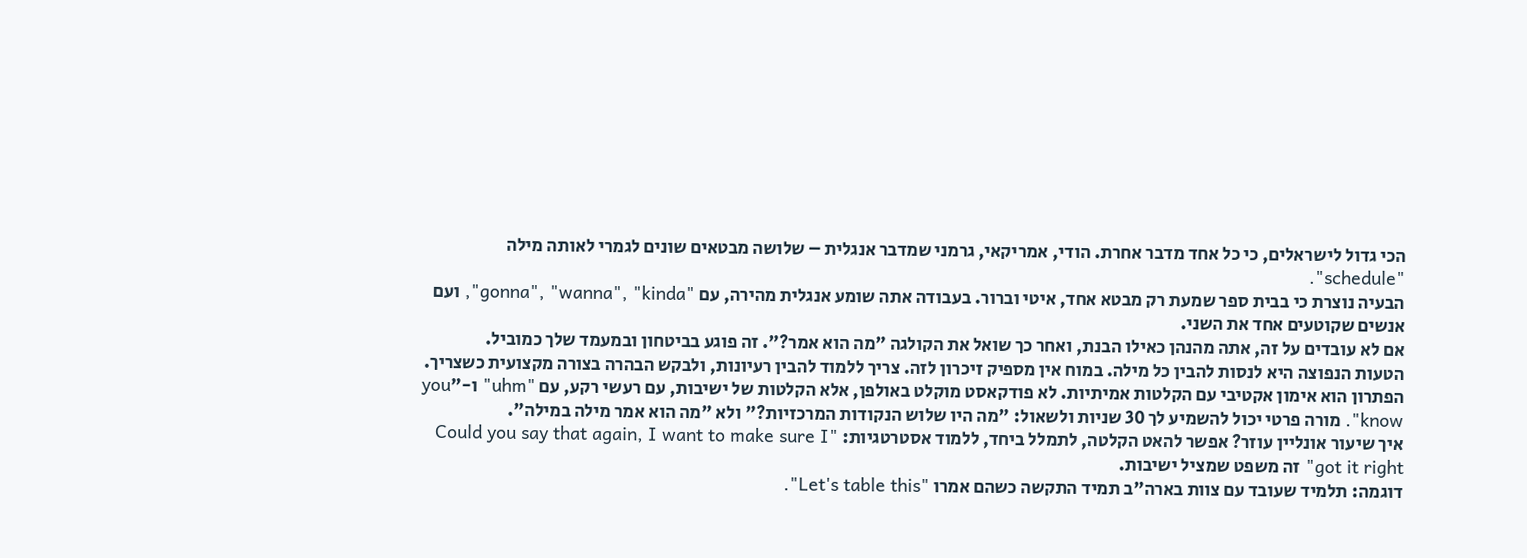הכי גדול לישראלים, כי כל אחד מדבר אחרת. הודי, אמריקאי, גרמני שמדבר אנגלית – שלושה מבטאים שונים לגמרי לאותה מילה "schedule".
הבעיה נוצרת כי בבית ספר שמעת רק מבטא אחד, איטי וברור. בעבודה אתה שומע אנגלית מהירה, עם "gonna", "wanna", "kinda", ועם אנשים שקוטעים אחד את השני.
אם לא עובדים על זה, אתה מהנהן כאילו הבנת, ואחר כך שואל את הקולגה "מה הוא אמר?". זה פוגע בביטחון ובמעמד שלך כמוביל.
הטעות הנפוצה היא לנסות להבין כל מילה. במוח אין מספיק זיכרון לזה. צריך ללמוד להבין רעיונות, ולבקש הבהרה בצורה מקצועית כשצריך.
הפתרון הוא אימון אקטיבי עם הקלטות אמיתיות. לא פודקאסט מוקלט באולפן, אלא הקלטות של ישיבות, עם רעשי רקע, עם "uhm" ו-"you know". מורה פרטי יכול להשמיע לך 30 שניות ולשאול: "מה היו שלוש הנקודות המרכזיות?" ולא "מה הוא אמר מילה במילה".
איך שיעור אונליין עוזר? אפשר להאט הקלטה, לתמלל ביחד, ללמוד אסטרטגיות: "Could you say that again, I want to make sure I got it right" זה משפט שמציל ישיבות.
דוגמה: תלמיד שעובד עם צוות בארה"ב תמיד התקשה כשהם אמרו "Let's table this".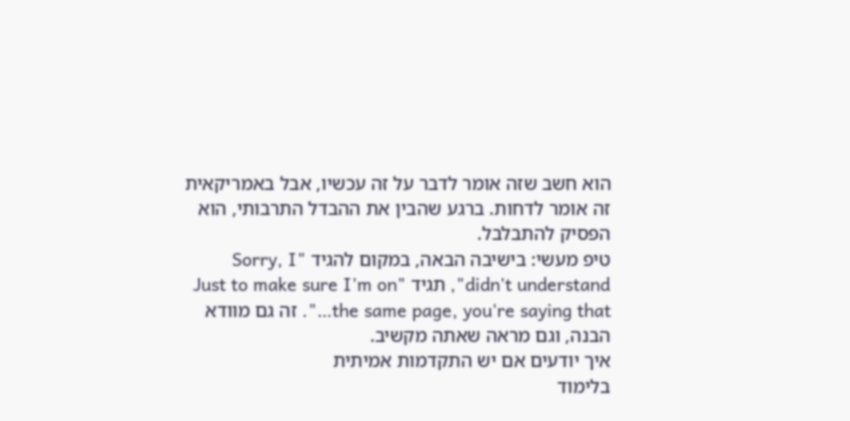הוא חשב שזה אומר לדבר על זה עכשיו, אבל באמריקאית זה אומר לדחות. ברגע שהבין את ההבדל התרבותי, הוא הפסיק להתבלבל.
טיפ מעשי: בישיבה הבאה, במקום להגיד "Sorry, I didn't understand", תגיד "Just to make sure I'm on the same page, you're saying that…". זה גם מוודא הבנה, וגם מראה שאתה מקשיב.
איך יודעים אם יש התקדמות אמיתית
בלימוד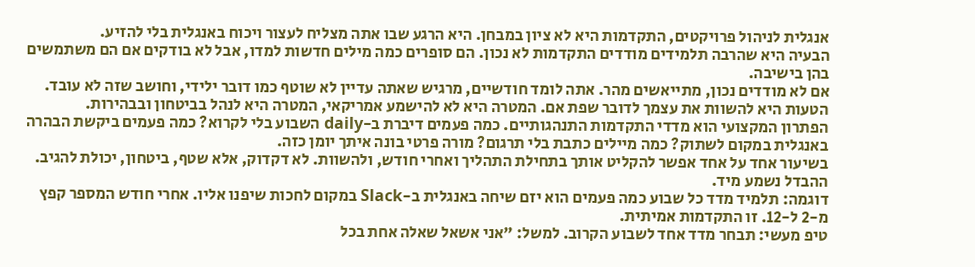אנגלית לניהול פרויקטים, התקדמות היא לא ציון במבחן. היא הרגע שבו אתה מצליח לעצור ויכוח באנגלית בלי להזיע.
הבעיה היא שהרבה תלמידים מודדים התקדמות לא נכון. הם סופרים כמה מילים חדשות למדו, אבל לא בודקים אם הם משתמשים בהן בישיבה.
אם לא מודדים נכון, מתייאשים מהר. אתה לומד חודשיים, מרגיש שאתה עדיין לא שוטף כמו דובר ילידי, וחושב שזה לא עובד.
הטעות היא להשוות את עצמך לדובר שפת אם. המטרה היא לא להישמע אמריקאי, המטרה היא לנהל בביטחון ובבהירות.
הפתרון המקצועי הוא מדדי התקדמות התנהגותיים. כמה פעמים דיברת ב-daily השבוע בלי לקרוא? כמה פעמים ביקשת הבהרה באנגלית במקום לשתוק? כמה מיילים כתבת בלי תרגום? מורה פרטי בונה איתך יומן כזה.
בשיעור אחד על אחד אפשר להקליט אותך בתחילת התהליך ואחרי חודש, ולהשוות. לא דקדוק, אלא שטף, ביטחון, יכולת להגיב. ההבדל נשמע מיד.
דוגמה: תלמיד מדד כל שבוע כמה פעמים הוא יזם שיחה באנגלית ב-Slack במקום לחכות שיפנו אליו. אחרי חודש המספר קפץ מ-2 ל-12. זו התקדמות אמיתית.
טיפ מעשי: תבחר מדד אחד לשבוע הקרוב. למשל: "אני אשאל שאלה אחת בכל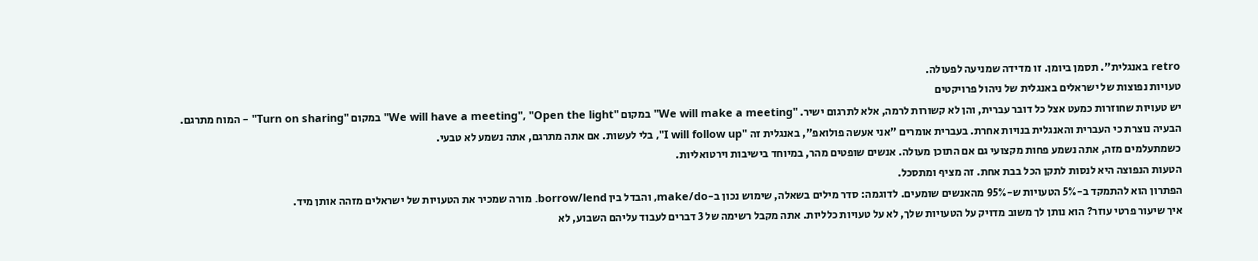retro באנגלית". תסמן ביומן. זו מדידה שמניעה לפעולה.
טעויות נפוצות של ישראלים באנגלית של ניהול פרויקטים
יש טעויות שחוזרות כמעט אצל כל דובר עברית, והן לא קשורות לרמה, אלא לתרגום ישיר. "We will make a meeting" במקום "We will have a meeting", "Open the light" במקום "Turn on sharing" – המוח מתרגם.
הבעיה נוצרת כי העברית והאנגלית בנויות אחרת. בעברית אומרים "אני אעשה פולואפ", באנגלית זה "I will follow up", בלי לעשות. אם אתה מתרגם, אתה נשמע לא טבעי.
כשמתעלמים מזה, אתה נשמע פחות מקצועי גם אם התוכן מעולה. אנשים שופטים מהר, במיוחד בישיבות וירטואליות.
הטעות הנפוצה היא לנסות לתקן הכל בבת אחת. זה מציף ומתסכל.
הפתרון הוא להתמקד ב-5% הטעויות ש-95% מהאנשים שומעים. לדוגמה: סדר מילים בשאלה, שימוש נכון ב-make/do, והבדל בין borrow/lend. מורה שמכיר את הטעויות של ישראלים מזהה אותן מיד.
איך שיעור פרטי עוזר? הוא נותן לך משוב מדויק על הטעויות שלך, לא על טעויות כלליות. אתה מקבל רשימה של 3 דברים לעבוד עליהם השבוע, לא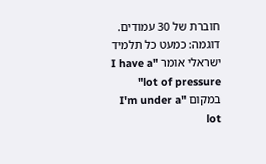חוברת של 30 עמודים.
דוגמה: כמעט כל תלמיד ישראלי אומר "I have a lot of pressure" במקום "I'm under a lot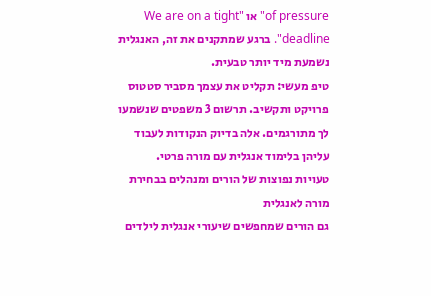of pressure" או "We are on a tight deadline". ברגע שמתקנים את זה, האנגלית נשמעת מיד יותר טבעית.
טיפ מעשי: תקליט את עצמך מסביר סטטוס פרויקט ותקשיב. תרשום 3 משפטים שנשמעו לך מתורגמים. אלה בדיוק הנקודות לעבוד עליהן בלימוד אנגלית עם מורה פרטי.
טעויות נפוצות של הורים ומנהלים בבחירת מורה לאנגלית
גם הורים שמחפשים שיעורי אנגלית לילדים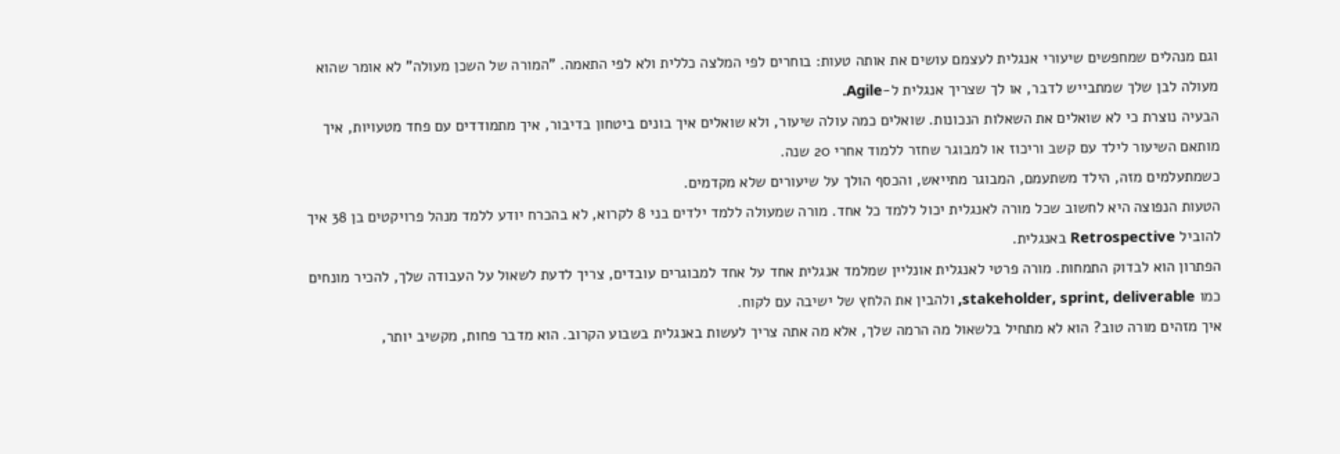וגם מנהלים שמחפשים שיעורי אנגלית לעצמם עושים את אותה טעות: בוחרים לפי המלצה כללית ולא לפי התאמה. "המורה של השכן מעולה" לא אומר שהוא מעולה לבן שלך שמתבייש לדבר, או לך שצריך אנגלית ל-Agile.
הבעיה נוצרת כי לא שואלים את השאלות הנכונות. שואלים כמה עולה שיעור, ולא שואלים איך בונים ביטחון בדיבור, איך מתמודדים עם פחד מטעויות, איך מותאם השיעור לילד עם קשב וריכוז או למבוגר שחזר ללמוד אחרי 20 שנה.
כשמתעלמים מזה, הילד משתעמם, המבוגר מתייאש, והכסף הולך על שיעורים שלא מקדמים.
הטעות הנפוצה היא לחשוב שכל מורה לאנגלית יכול ללמד כל אחד. מורה שמעולה ללמד ילדים בני 8 לקרוא, לא בהכרח יודע ללמד מנהל פרויקטים בן 38 איך להוביל Retrospective באנגלית.
הפתרון הוא לבדוק התמחות. מורה פרטי לאנגלית אונליין שמלמד אנגלית אחד על אחד למבוגרים עובדים, צריך לדעת לשאול על העבודה שלך, להכיר מונחים כמו stakeholder, sprint, deliverable, ולהבין את הלחץ של ישיבה עם לקוח.
איך מזהים מורה טוב? הוא לא מתחיל בלשאול מה הרמה שלך, אלא מה אתה צריך לעשות באנגלית בשבוע הקרוב. הוא מדבר פחות, מקשיב יותר,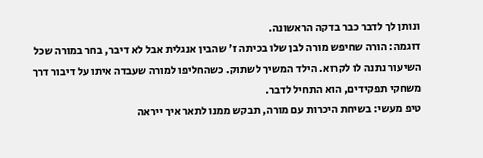ונותן לך לדבר כבר בדקה הראשונה.
דוגמה: הורה שחיפש מורה לבן שלו בכיתה ז' שהבין אנגלית אבל לא דיבר, בחר במורה שכל השיעור נתנה לו לקרוא. הילד המשיך לשתוק. כשהחליפו למורה שעבדה איתו על דיבור דרך משחקי תפקידים, הוא התחיל לדבר.
טיפ מעשי: בשיחת היכרות עם מורה, תבקש ממנו לתאר איך ייראה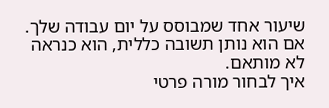שיעור אחד שמבוסס על יום עבודה שלך. אם הוא נותן תשובה כללית, הוא כנראה לא מותאם.
איך לבחור מורה פרטי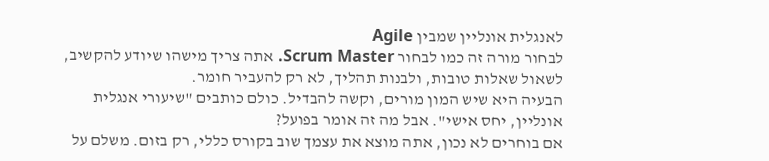לאנגלית אונליין שמבין Agile
לבחור מורה זה כמו לבחור Scrum Master. אתה צריך מישהו שיודע להקשיב, לשאול שאלות טובות, ולבנות תהליך, לא רק להעביר חומר.
הבעיה היא שיש המון מורים, וקשה להבדיל. כולם כותבים "שיעורי אנגלית אונליין, יחס אישי". אבל מה זה אומר בפועל?
אם בוחרים לא נכון, אתה מוצא את עצמך שוב בקורס כללי, רק בזום. משלם על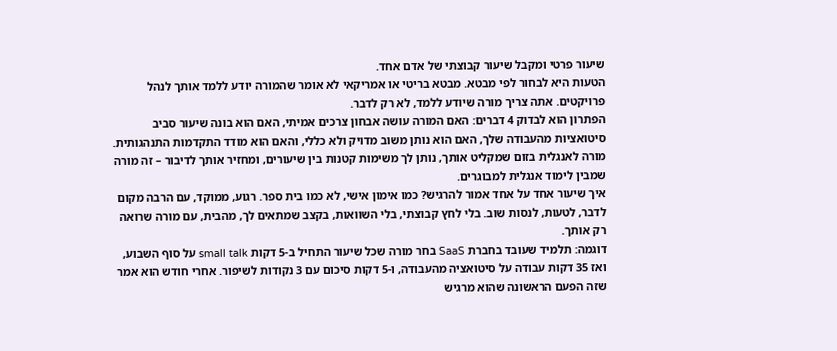שיעור פרטי ומקבל שיעור קבוצתי של אדם אחד.
הטעות היא לבחור לפי מבטא. מבטא בריטי או אמריקאי לא אומר שהמורה יודע ללמד אותך לנהל פרויקטים. אתה צריך מורה שיודע ללמד, לא רק לדבר.
הפתרון הוא לבדוק 4 דברים: האם המורה עושה אבחון צרכים אמיתי, האם הוא בונה שיעור סביב סיטואציות מהעבודה שלך, האם הוא נותן משוב מדויק ולא כללי, והאם הוא מודד התקדמות התנהגותית. מורה לאנגלית בזום שמקליט אותך, נותן לך משימות קטנות בין שיעורים, ומחזיר אותך לדיבור – זה מורה שמבין לימוד אנגלית למבוגרים.
איך שיעור אחד על אחד אמור להרגיש? כמו אימון אישי, לא כמו בית ספר. רגוע, ממוקד, עם הרבה מקום לדבר, לטעות, לנסות שוב. בלי לחץ קבוצתי, בלי השוואות, בקצב שמתאים לך, מהבית, עם מורה שרואה רק אותך.
דוגמה: תלמיד שעובד בחברת SaaS בחר מורה שכל שיעור התחיל ב-5 דקות small talk על סוף השבוע, ואז 35 דקות עבודה על סיטואציה מהעבודה, ו-5 דקות סיכום עם 3 נקודות לשיפור. אחרי חודש הוא אמר שזה הפעם הראשונה שהוא מרגיש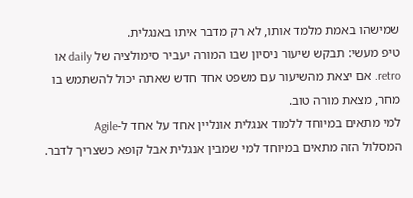שמישהו באמת מלמד אותו, לא רק מדבר איתו באנגלית.
טיפ מעשי: תבקש שיעור ניסיון שבו המורה יעביר סימולציה של daily או retro. אם יצאת מהשיעור עם משפט אחד חדש שאתה יכול להשתמש בו מחר, מצאת מורה טוב.
למי מתאים במיוחד ללמוד אנגלית אונליין אחד על אחד ל-Agile
המסלול הזה מתאים במיוחד למי שמבין אנגלית אבל קופא כשצריך לדבר.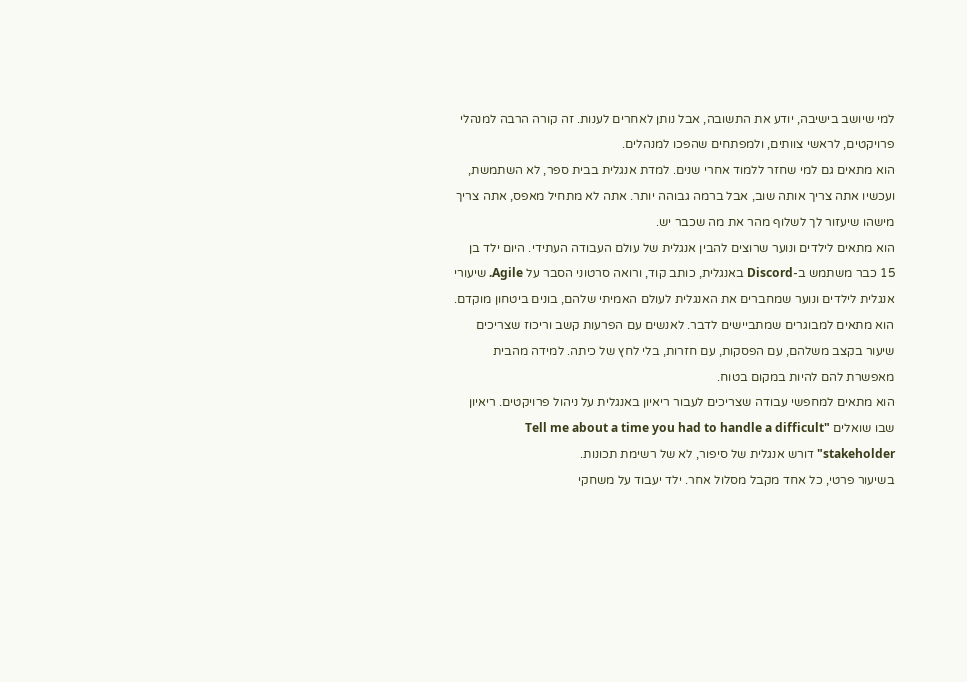למי שיושב בישיבה, יודע את התשובה, אבל נותן לאחרים לענות. זה קורה הרבה למנהלי פרויקטים, לראשי צוותים, ולמפתחים שהפכו למנהלים.
הוא מתאים גם למי שחזר ללמוד אחרי שנים. למדת אנגלית בבית ספר, לא השתמשת, ועכשיו אתה צריך אותה שוב, אבל ברמה גבוהה יותר. אתה לא מתחיל מאפס, אתה צריך מישהו שיעזור לך לשלוף מהר את מה שכבר יש.
הוא מתאים לילדים ונוער שרוצים להבין אנגלית של עולם העבודה העתידי. היום ילד בן 15 כבר משתמש ב-Discord באנגלית, כותב קוד, ורואה סרטוני הסבר על Agile. שיעורי אנגלית לילדים ונוער שמחברים את האנגלית לעולם האמיתי שלהם, בונים ביטחון מוקדם.
הוא מתאים למבוגרים שמתביישים לדבר. לאנשים עם הפרעות קשב וריכוז שצריכים שיעור בקצב משלהם, עם הפסקות, עם חזרות, בלי לחץ של כיתה. למידה מהבית מאפשרת להם להיות במקום בטוח.
הוא מתאים למחפשי עבודה שצריכים לעבור ריאיון באנגלית על ניהול פרויקטים. ריאיון שבו שואלים "Tell me about a time you had to handle a difficult stakeholder" דורש אנגלית של סיפור, לא של רשימת תכונות.
בשיעור פרטי, כל אחד מקבל מסלול אחר. ילד יעבוד על משחקי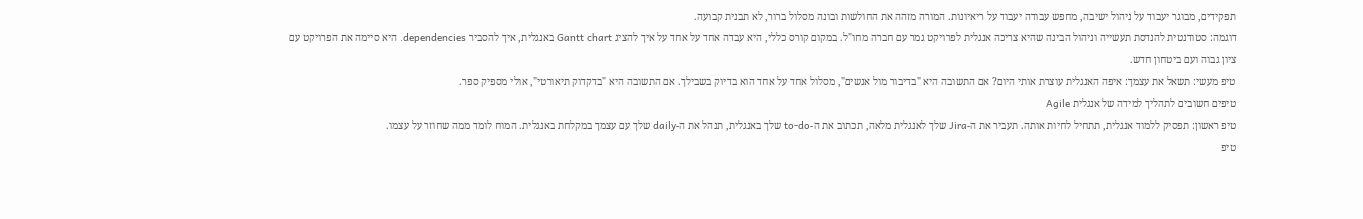תפקידים, מבוגר יעבוד על ניהול ישיבה, מחפש עבודה יעבוד על ריאיונות. המורה מזהה את החולשות ובונה מסלול ברור, לא תבנית קבועה.
דוגמה: סטודנטית להנדסת תעשייה וניהול הבינה שהיא צריכה אנגלית לפרויקט גמר עם חברה מחו"ל. במקום קורס כללי, היא עבדה אחד על אחד על איך להציג Gantt chart באנגלית, איך להסביר dependencies. היא סיימה את הפרויקט עם ציון גבוה ועם ביטחון חדש.
טיפ מעשי: תשאל את עצמך: איפה האנגלית עוצרת אותי היום? אם התשובה היא "בדיבור מול אנשים", מסלול אחד על אחד הוא בדיוק בשבילך. אם התשובה היא "בדקדוק תיאורטי", אולי מספיק ספר.
טיפים חשובים לתהליך למידה של אנגלית Agile
טיפ ראשון: תפסיק ללמוד אנגלית, תתחיל לחיות אותה. תעביר את ה-Jira שלך לאנגלית מלאה, תכתוב את ה-to-do שלך באנגלית, תנהל את ה-daily שלך עם עצמך במקלחת באנגלית. המוח לומד ממה שחוזר על עצמו.
טיפ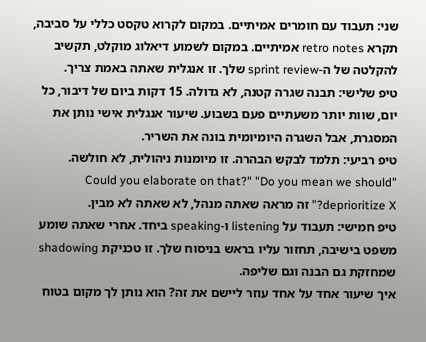שני: תעבוד עם חומרים אמיתיים. במקום לקרוא טקסט כללי על סביבה, תקרא retro notes אמיתיים. במקום לשמוע דיאלוג מוקלט, תקשיב להקלטה של ה-sprint review שלך. זו אנגלית שאתה באמת צריך.
טיפ שלישי: תבנה שגרה קטנה, לא גדולה. 15 דקות ביום של דיבור, כל יום, שוות יותר משעתיים פעם בשבוע. שיעור אנגלית אישי נותן את המסגרת, אבל השגרה היומיומית בונה את השריר.
טיפ רביעי: תלמד לבקש הבהרה. זו מיומנות ניהולית, לא חולשה. "Could you elaborate on that?" "Do you mean we should deprioritize X?" זה מראה שאתה מנהל, לא שאתה לא מבין.
טיפ חמישי: תעבוד על listening ו-speaking ביחד. אחרי שאתה שומע משפט בישיבה, תחזור עליו בראש בניסוח שלך. זו טכניקת shadowing שמחזקת גם הבנה וגם שליפה.
איך שיעור אחד על אחד עוזר ליישם את זה? הוא נותן לך מקום בטוח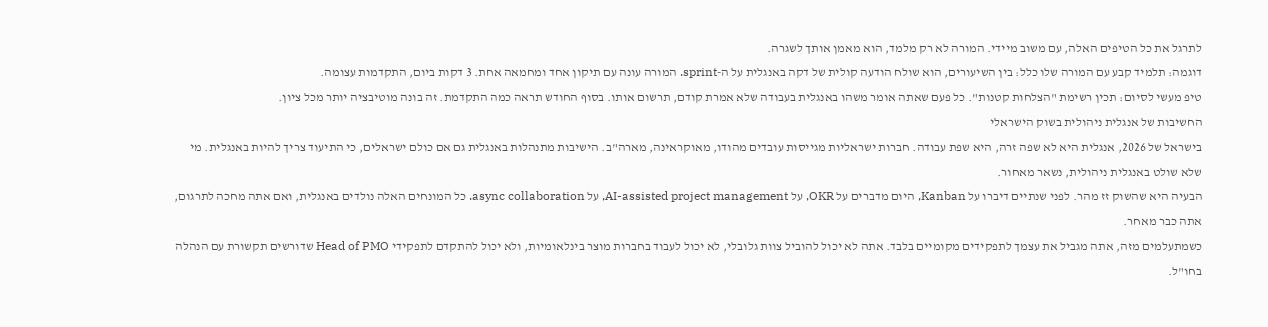לתרגל את כל הטיפים האלה, עם משוב מיידי. המורה לא רק מלמד, הוא מאמן אותך לשגרה.
דוגמה: תלמיד קבע עם המורה שלו כלל: בין השיעורים, הוא שולח הודעה קולית של דקה באנגלית על ה-sprint. המורה עונה עם תיקון אחד ומחמאה אחת. 3 דקות ביום, התקדמות עצומה.
טיפ מעשי לסיום: תכין רשימת "הצלחות קטנות". כל פעם שאתה אומר משהו באנגלית בעבודה שלא אמרת קודם, תרשום אותו. בסוף החודש תראה כמה התקדמת. זה בונה מוטיבציה יותר מכל ציון.
החשיבות של אנגלית ניהולית בשוק הישראלי
בישראל של 2026, אנגלית היא לא שפה זרה, היא שפת עבודה. חברות ישראליות מגייסות עובדים מהודו, מאוקראינה, מארה"ב. הישיבות מתנהלות באנגלית גם אם כולם ישראלים, כי התיעוד צריך להיות באנגלית. מי שלא שולט באנגלית ניהולית, נשאר מאחור.
הבעיה היא שהשוק זז מהר. לפני שנתיים דיברו על Kanban, היום מדברים על OKR, על AI-assisted project management, על async collaboration. כל המונחים האלה נולדים באנגלית, ואם אתה מחכה לתרגום, אתה כבר מאחר.
כשמתעלמים מזה, אתה מגביל את עצמך לתפקידים מקומיים בלבד. אתה לא יכול להוביל צוות גלובלי, לא יכול לעבוד בחברות מוצר בינלאומיות, ולא יכול להתקדם לתפקידי Head of PMO שדורשים תקשורת עם הנהלה בחו"ל.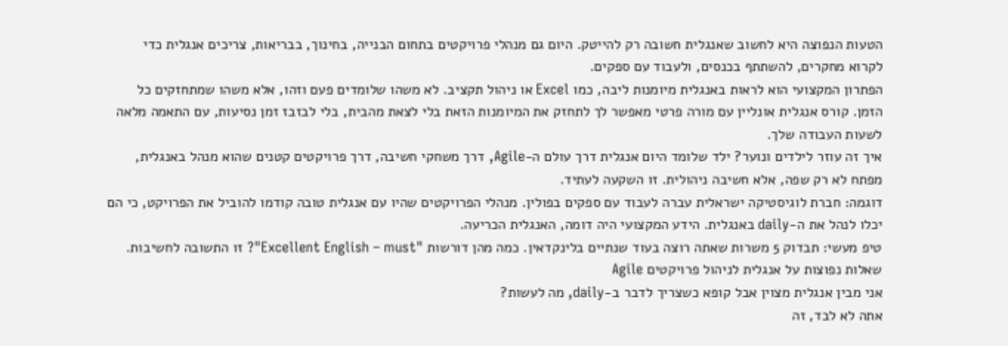הטעות הנפוצה היא לחשוב שאנגלית חשובה רק להייטק. היום גם מנהלי פרויקטים בתחום הבנייה, בחינוך, בבריאות, צריכים אנגלית כדי לקרוא מחקרים, להשתתף בכנסים, ולעבוד עם ספקים.
הפתרון המקצועי הוא לראות באנגלית מיומנות ליבה, כמו Excel או ניהול תקציב. לא משהו שלומדים פעם וזהו, אלא משהו שמתחזקים כל הזמן. קורס אנגלית אונליין עם מורה פרטי מאפשר לך לתחזק את המיומנות הזאת בלי לצאת מהבית, בלי לבזבז זמן נסיעות, עם התאמה מלאה לשעות העבודה שלך.
איך זה עוזר לילדים ונוער? ילד שלומד היום אנגלית דרך עולם ה-Agile, דרך משחקי חשיבה, דרך פרויקטים קטנים שהוא מנהל באנגלית, מפתח לא רק שפה, אלא חשיבה ניהולית. זו השקעה לעתיד.
דוגמה: חברת לוגיסטיקה ישראלית עברה לעבוד עם ספקים בפולין. מנהלי הפרויקטים שהיו עם אנגלית טובה קודמו להוביל את הפרויקט, כי הם יכלו לנהל את ה-daily באנגלית. הידע המקצועי היה דומה, האנגלית הכריעה.
טיפ מעשי: תבדוק 5 משרות שאתה רוצה בעוד שנתיים בלינקדאין. כמה מהן דורשות "Excellent English – must"? זו התשובה לחשיבות.
שאלות נפוצות על אנגלית לניהול פרויקטים Agile
אני מבין אנגלית מצוין אבל קופא כשצריך לדבר ב-daily, מה לעשות?
אתה לא לבד, זה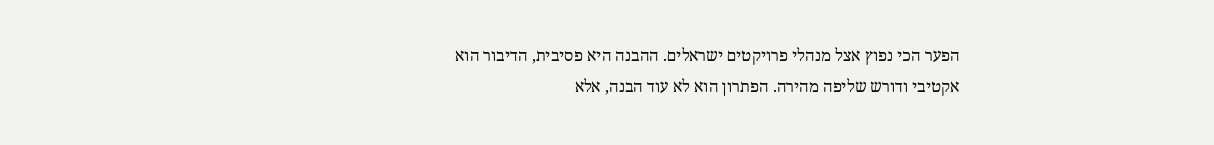הפער הכי נפוץ אצל מנהלי פרויקטים ישראלים. ההבנה היא פסיבית, הדיבור הוא אקטיבי ודורש שליפה מהירה. הפתרון הוא לא עוד הבנה, אלא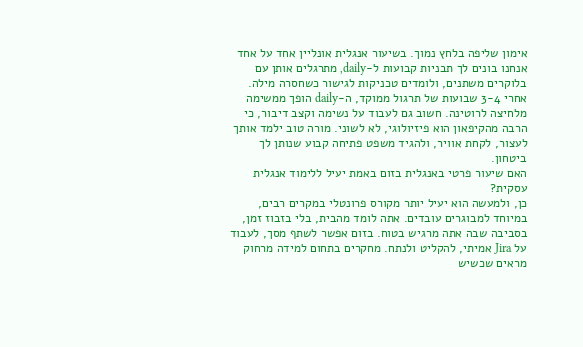אימון שליפה בלחץ נמוך. בשיעור אנגלית אונליין אחד על אחד אנחנו בונים לך תבניות קבועות ל-daily, מתרגלים אותן עם בלוקרים משתנים, ולומדים טכניקות לגישור כשחסרה מילה. אחרי 3-4 שבועות של תרגול ממוקד, ה-daily הופך ממשימה מלחיצה לרוטינה. חשוב גם לעבוד על נשימה וקצב דיבור, כי הרבה מהקיפאון הוא פיזיולוגי, לא לשוני. מורה טוב ילמד אותך לעצור, לקחת אוויר, ולהגיד משפט פתיחה קבוע שנותן לך ביטחון.
האם שיעור פרטי באנגלית בזום באמת יעיל ללימוד אנגלית עסקית?
כן, ולמעשה הוא יעיל יותר מקורס פרונטלי במקרים רבים, במיוחד למבוגרים עובדים. אתה לומד מהבית, בלי בזבוז זמן, בסביבה שבה אתה מרגיש בטוח. בזום אפשר לשתף מסך, לעבוד על Jira אמיתי, להקליט ולנתח. מחקרים בתחום למידה מרחוק מראים שכשיש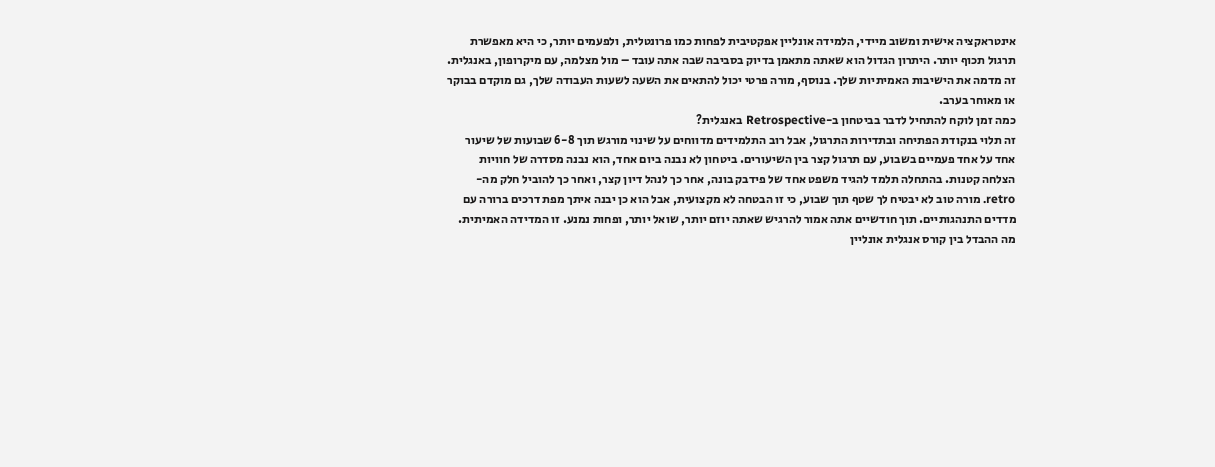אינטראקציה אישית ומשוב מיידי, הלמידה אונליין אפקטיבית לפחות כמו פרונטלית, ולפעמים יותר, כי היא מאפשרת תרגול תכוף יותר. היתרון הגדול הוא שאתה מתאמן בדיוק בסביבה שבה אתה עובד – מול מצלמה, עם מיקרופון, באנגלית. זה מדמה את הישיבות האמיתיות שלך. בנוסף, מורה פרטי יכול להתאים את השעה לשעות העבודה שלך, גם מוקדם בבוקר או מאוחר בערב.
כמה זמן לוקח להתחיל לדבר בביטחון ב-Retrospective באנגלית?
זה תלוי בנקודת הפתיחה ובתדירות התרגול, אבל רוב התלמידים מדווחים על שינוי מורגש תוך 6-8 שבועות של שיעור אחד על אחד פעמיים בשבוע, עם תרגול קצר בין השיעורים. ביטחון לא נבנה ביום אחד, הוא נבנה מסדרה של חוויות הצלחה קטנות. בהתחלה תלמד להגיד משפט אחד של פידבק בונה, אחר כך לנהל דיון קצר, ואחר כך להוביל חלק מה-retro. מורה טוב לא יבטיח לך שטף תוך שבוע, כי זו הבטחה לא מקצועית, אבל הוא כן יבנה איתך מפת דרכים ברורה עם מדדים התנהגותיים. תוך חודשיים אתה אמור להרגיש שאתה יוזם יותר, שואל יותר, ופחות נמנע. זו המדידה האמיתית.
מה ההבדל בין קורס אנגלית אונליין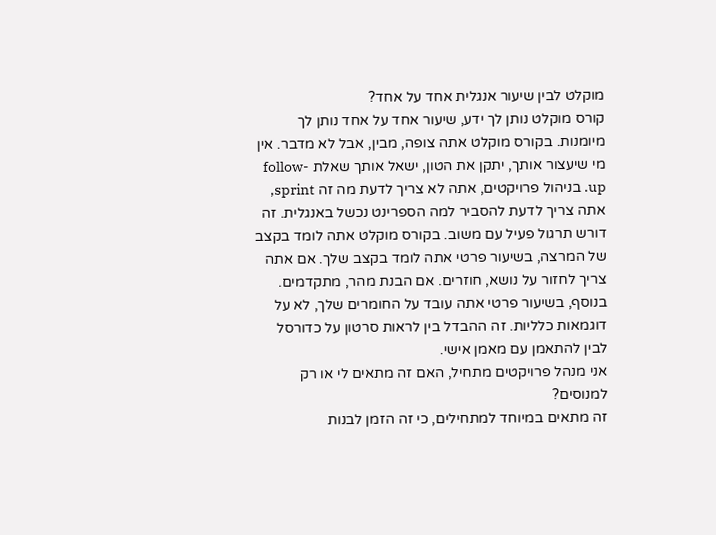מוקלט לבין שיעור אנגלית אחד על אחד?
קורס מוקלט נותן לך ידע, שיעור אחד על אחד נותן לך מיומנות. בקורס מוקלט אתה צופה, מבין, אבל לא מדבר. אין מי שיעצור אותך, יתקן את הטון, ישאל אותך שאלת follow-up. בניהול פרויקטים, אתה לא צריך לדעת מה זה sprint, אתה צריך לדעת להסביר למה הספרינט נכשל באנגלית. זה דורש תרגול פעיל עם משוב. בקורס מוקלט אתה לומד בקצב של המרצה, בשיעור פרטי אתה לומד בקצב שלך. אם אתה צריך לחזור על נושא, חוזרים. אם הבנת מהר, מתקדמים. בנוסף, בשיעור פרטי אתה עובד על החומרים שלך, לא על דוגמאות כלליות. זה ההבדל בין לראות סרטון על כדורסל לבין להתאמן עם מאמן אישי.
אני מנהל פרויקטים מתחיל, האם זה מתאים לי או רק למנוסים?
זה מתאים במיוחד למתחילים, כי זה הזמן לבנות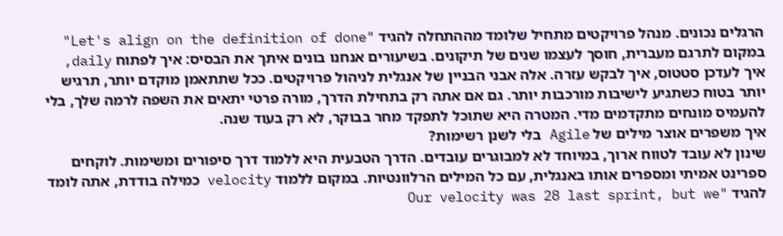הרגלים נכונים. מנהל פרויקטים מתחיל שלומד מההתחלה להגיד "Let's align on the definition of done" במקום לתרגם מעברית, חוסך לעצמו שנים של תיקונים. בשיעורים אנחנו בונים איתך את הבסיס: איך לפתוח daily, איך לעדכן סטטוס, איך לבקש עזרה. אלה אבני הבניין של אנגלית לניהול פרויקטים. ככל שתתאמן מוקדם יותר, תרגיש יותר בטוח כשתגיע לישיבות מורכבות יותר. גם אם אתה רק בתחילת הדרך, מורה פרטי יתאים את השפה לרמה שלך, בלי להעמיס מונחים מתקדמים מדי. המטרה היא שתוכל לתפקד מחר בבוקר, לא רק בעוד שנה.
איך משפרים אוצר מילים של Agile בלי לשנן רשימות?
שינון לא עובד לטווח ארוך, במיוחד לא למבוגרים עובדים. הדרך הטבעית היא ללמוד דרך סיפורים ומשימות. לוקחים ספרינט אמיתי ומספרים אותו באנגלית, עם כל המילים הרלוונטיות. במקום ללמוד velocity כמילה בודדת, אתה לומד להגיד "Our velocity was 28 last sprint, but we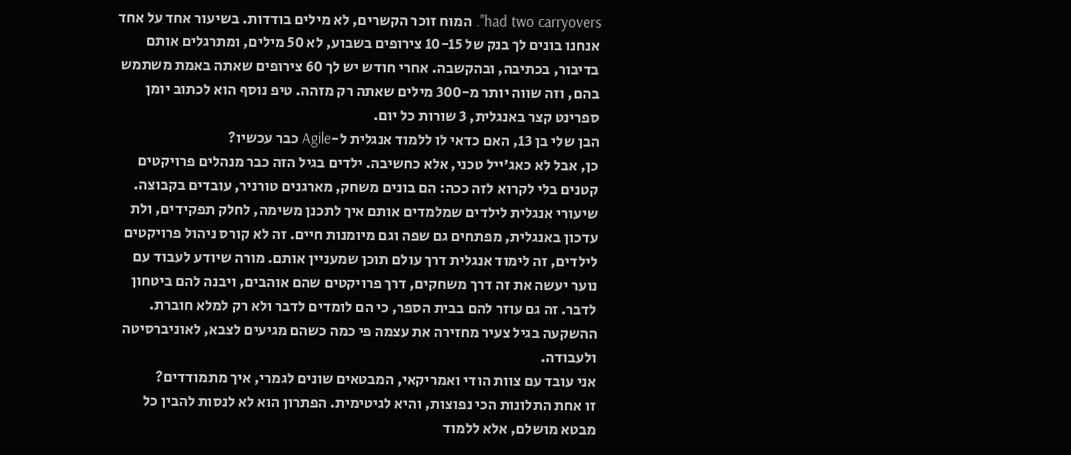had two carryovers". המוח זוכר הקשרים, לא מילים בודדות. בשיעור אחד על אחד אנחנו בונים לך בנק של 10-15 צירופים בשבוע, לא 50 מילים, ומתרגלים אותם בדיבור, בכתיבה, ובהקשבה. אחרי חודש יש לך 60 צירופים שאתה באמת משתמש בהם, וזה שווה יותר מ-300 מילים שאתה רק מזהה. טיפ נוסף הוא לכתוב יומן ספרינט קצר באנגלית, 3 שורות כל יום.
הבן שלי בן 13, האם כדאי לו ללמוד אנגלית ל-Agile כבר עכשיו?
כן, אבל לא כאג'ייל טכני, אלא כחשיבה. ילדים בגיל הזה כבר מנהלים פרויקטים קטנים בלי לקרוא לזה ככה: הם בונים משחק, מארגנים טורניר, עובדים בקבוצה. שיעורי אנגלית לילדים שמלמדים אותם איך לתכנן משימה, לחלק תפקידים, ולת עדכון באנגלית, מפתחים גם שפה וגם מיומנות חיים. זה לא קורס ניהול פרויקטים לילדים, זה לימוד אנגלית דרך עולם תוכן שמעניין אותם. מורה שיודע לעבוד עם נוער יעשה את זה דרך משחקים, דרך פרויקטים שהם אוהבים, ויבנה להם ביטחון לדבר. זה גם עוזר להם בבית הספר, כי הם לומדים לדבר ולא רק למלא חוברת. ההשקעה בגיל צעיר מחזירה את עצמה פי כמה כשהם מגיעים לצבא, לאוניברסיטה ולעבודה.
אני עובד עם צוות הודי ואמריקאי, המבטאים שונים לגמרי, איך מתמודדים?
זו אחת התלונות הכי נפוצות, והיא לגיטימית. הפתרון הוא לא לנסות להבין כל מבטא מושלם, אלא ללמוד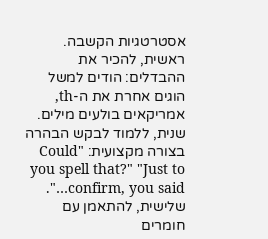אסטרטגיות הקשבה. ראשית, להכיר את ההבדלים: הודים למשל הוגים אחרת את ה-th, אמריקאים בולעים מילים. שנית, ללמוד לבקש הבהרה בצורה מקצועית: "Could you spell that?" "Just to confirm, you said…". שלישית, להתאמן עם חומרים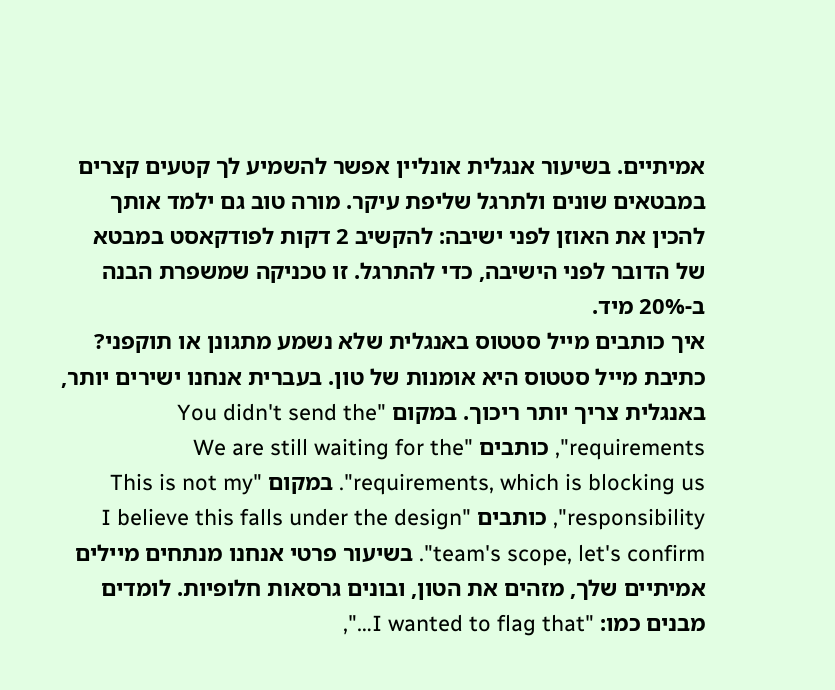אמיתיים. בשיעור אנגלית אונליין אפשר להשמיע לך קטעים קצרים במבטאים שונים ולתרגל שליפת עיקר. מורה טוב גם ילמד אותך להכין את האוזן לפני ישיבה: להקשיב 2 דקות לפודקאסט במבטא של הדובר לפני הישיבה, כדי להתרגל. זו טכניקה שמשפרת הבנה ב-20% מיד.
איך כותבים מייל סטטוס באנגלית שלא נשמע מתגונן או תוקפני?
כתיבת מייל סטטוס היא אומנות של טון. בעברית אנחנו ישירים יותר, באנגלית צריך יותר ריכוך. במקום "You didn't send the requirements", כותבים "We are still waiting for the requirements, which is blocking us". במקום "This is not my responsibility", כותבים "I believe this falls under the design team's scope, let's confirm". בשיעור פרטי אנחנו מנתחים מיילים אמיתיים שלך, מזהים את הטון, ובונים גרסאות חלופיות. לומדים מבנים כמו: "I wanted to flag that…",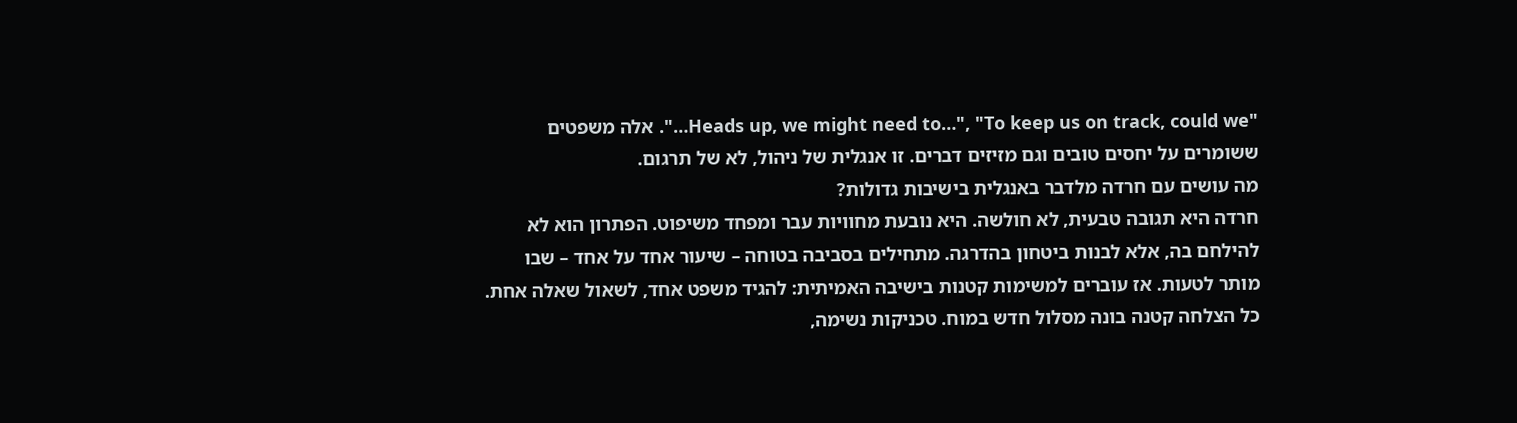"Heads up, we might need to…", "To keep us on track, could we…". אלה משפטים ששומרים על יחסים טובים וגם מזיזים דברים. זו אנגלית של ניהול, לא של תרגום.
מה עושים עם חרדה מלדבר באנגלית בישיבות גדולות?
חרדה היא תגובה טבעית, לא חולשה. היא נובעת מחוויות עבר ומפחד משיפוט. הפתרון הוא לא להילחם בה, אלא לבנות ביטחון בהדרגה. מתחילים בסביבה בטוחה – שיעור אחד על אחד – שבו מותר לטעות. אז עוברים למשימות קטנות בישיבה האמיתית: להגיד משפט אחד, לשאול שאלה אחת. כל הצלחה קטנה בונה מסלול חדש במוח. טכניקות נשימה,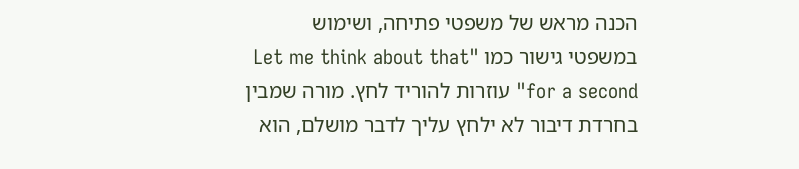הכנה מראש של משפטי פתיחה, ושימוש במשפטי גישור כמו "Let me think about that for a second" עוזרות להוריד לחץ. מורה שמבין בחרדת דיבור לא ילחץ עליך לדבר מושלם, הוא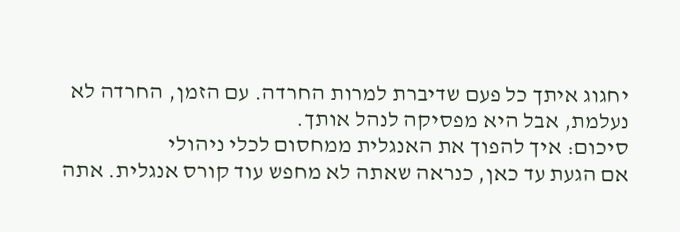יחגוג איתך כל פעם שדיברת למרות החרדה. עם הזמן, החרדה לא נעלמת, אבל היא מפסיקה לנהל אותך.
סיכום: איך להפוך את האנגלית ממחסום לכלי ניהולי
אם הגעת עד כאן, כנראה שאתה לא מחפש עוד קורס אנגלית. אתה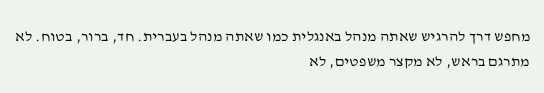מחפש דרך להרגיש שאתה מנהל באנגלית כמו שאתה מנהל בעברית. חד, ברור, בטוח. לא מתרגם בראש, לא מקצר משפטים, לא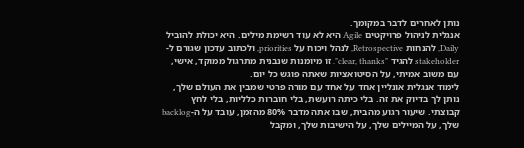נותן לאחרים לדבר במקומך.
אנגלית לניהול פרויקטים Agile היא לא עוד רשימת מילים. היא יכולת להוביל Daily, להנחות Retrospective, לנהל ויכוח על priorities, ולכתוב עדכון שגורם ל-stakeholder להגיד "clear, thanks". זו מיומנות שנבנית מתרגול ממוקד, אישי, עם משוב אמיתי, על הסיטואציות שאתה פוגש כל יום.
לימוד אנגלית אונליין אחד על אחד עם מורה פרטי שמבין את העולם שלך, נותן לך בדיוק את זה. בלי כיתה רועשת, בלי חוברות כלליות, בלי לחץ קבוצתי. שיעור רגוע מהבית, שבו אתה מדבר 80% מהזמן, עובד על ה-backlog שלך, על המיילים שלך, על הישיבות שלך, ומקבל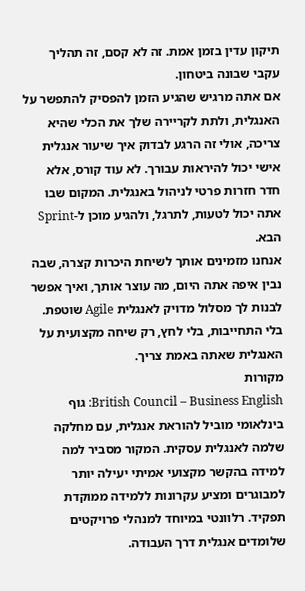תיקון עדין בזמן אמת. זה לא קסם, זה תהליך עקבי שבונה ביטחון.
אם אתה מרגיש שהגיע הזמן להפסיק להתפשר על האנגלית, ולתת לקריירה שלך את הכלי שהיא צריכה, אולי זה הרגע לבדוק איך שיעור אנגלית אישי יכול להיראות עבורך. לא עוד קורס, אלא חדר חזרות פרטי לניהול באנגלית. המקום שבו אתה יכול לטעות, לתרגל, ולהגיע מוכן ל-Sprint הבא.
אנחנו מזמינים אותך לשיחת היכרות קצרה, שבה נבין איפה אתה היום, מה עוצר אותך, ואיך אפשר לבנות לך מסלול מדויק לאנגלית Agile שוטפת. בלי התחייבות, בלי לחץ, רק שיחה מקצועית על האנגלית שאתה באמת צריך.
מקורות
British Council – Business English: גוף בינלאומי מוביל להוראת אנגלית, עם מחלקה שלמה לאנגלית עסקית. המקור מסביר למה למידה בהקשר מקצועי אמיתי יעילה יותר למבוגרים ומציע עקרונות ללמידה ממוקדת תפקיד. רלוונטי במיוחד למנהלי פרויקטים שלומדים אנגלית דרך העבודה.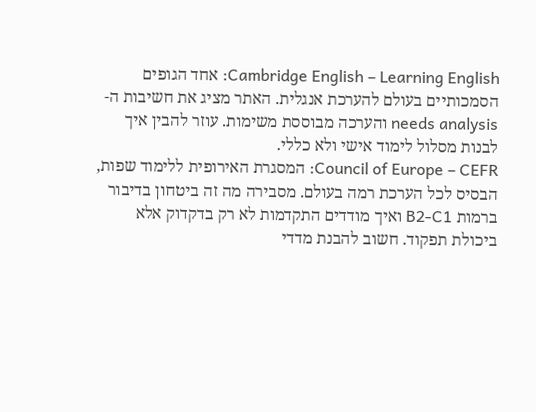Cambridge English – Learning English: אחד הגופים הסמכותיים בעולם להערכת אנגלית. האתר מציג את חשיבות ה-needs analysis והערכה מבוססת משימות. עוזר להבין איך לבנות מסלול לימוד אישי ולא כללי.
Council of Europe – CEFR: המסגרת האירופית ללימוד שפות, הבסיס לכל הערכת רמה בעולם. מסבירה מה זה ביטחון בדיבור ברמות B2-C1 ואיך מודדים התקדמות לא רק בדקדוק אלא ביכולת תפקוד. חשוב להבנת מדדי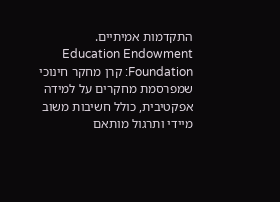התקדמות אמיתיים.
Education Endowment Foundation: קרן מחקר חינוכי שמפרסמת מחקרים על למידה אפקטיבית, כולל חשיבות משוב מיידי ותרגול מותאם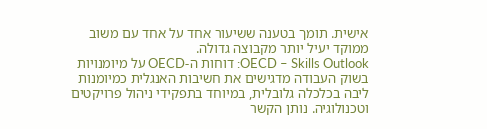אישית. תומך בטענה ששיעור אחד על אחד עם משוב ממוקד יעיל יותר מקבוצה גדולה.
OECD – Skills Outlook: דוחות ה-OECD על מיומנויות בשוק העבודה מדגישים את חשיבות האנגלית כמיומנות ליבה בכלכלה גלובלית, במיוחד בתפקידי ניהול פרויקטים וטכנולוגיה. נותן הקשר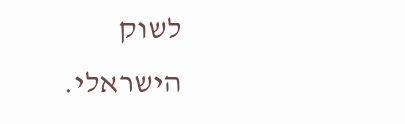לשוק הישראלי.